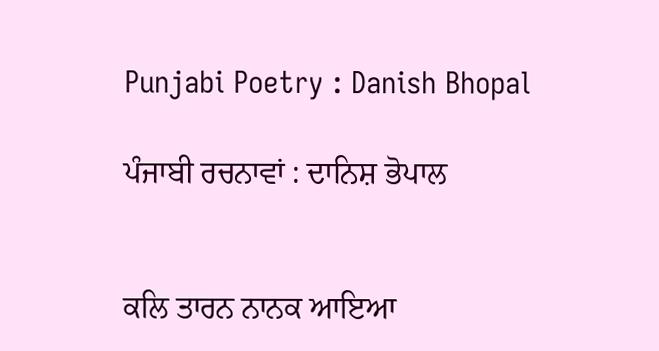Punjabi Poetry : Danish Bhopal

ਪੰਜਾਬੀ ਰਚਨਾਵਾਂ : ਦਾਨਿਸ਼ ਭੋਪਾਲ


ਕਲਿ ਤਾਰਨ ਨਾਨਕ ਆਇਆ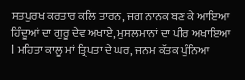ਸਤਪੁਰਖ ਕਰਤਾਰ ਕਲਿ ਤਾਰਨ, ਜਗ ਨਾਨਕ ਬਣ ਕੇ ਆਇਆ ਹਿੰਦੂਆਂ ਦਾ ਗੁਰੂ ਦੇਵ ਅਖਾਏ, ਮੁਸਲਮਾਨਾਂ ਦਾ ਪੀਰ ਅਖਾਇਆ  l ਮਹਿਤਾ ਕਾਲੂ ਮਾਂ ਤ੍ਰਿਪਤਾ ਦੇ ਘਰ, ਜਨਮ ਕੱਤਕ ਪੁੰਨਿਆ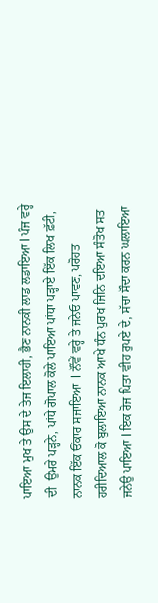ਪਾਇਆ ਮੁਖ ਤੇ ਉਸ ਦੇ ਤੇਜ ਇਲਾਹੀ, ਭੈਣ ਨਾਨਕੀ ਲਾਡ ਲਡਾਇਆ l ਪੰਜ ਵਰ੍ਹੇ ਦੀ  ਉਮਰੇ ਪੜ੍ਹਨੇ, ਪਾਂਧੇ ਗੋਪਾਲ ਕੋਲੇ ਪਾਇਆ ਪਾਂਧਾ ਪੜ੍ਹਾਏ ਇੱਕ ਲਿਖ ਫ਼ੱਟੀ, ਨਾਨਕ ਇੱਕ ਓਂਕਾਰ ਸਜਾਇਆ  l ਨੌਂਵੇਂ ਵਰ੍ਹੇ ਤੇ ਜਨੇਓ ਪਾਵਣ, ਪਰੋਹਤ ਹਰੀਦਿਆਲ ਕੋ ਬੁਲਾਇਆ ਨਾਨਕ ਆਖੇ ਧੰਨ ਪੁਰਖ ਜਿਨਿ ਦਇਆ ਸੰਤੋਖ ਸਤ ਜਨੇਉ ਪਾਇਆ l ਇਕ ਰੋਜ ਪਿਤਾ ਵੀਹ ਰੁਪਏ ਦੇ, ਸੱਚਾ ਸੌਦਾ ਕਰਨ ਘਲਾਇਆ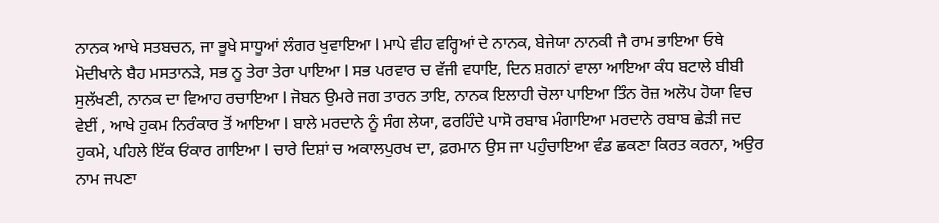ਨਾਨਕ ਆਖੇ ਸਤਬਚਨ, ਜਾ ਭੂਖੇ ਸਾਧੂਆਂ ਲੰਗਰ ਖੁਵਾਇਆ l ਮਾਪੇ ਵੀਹ ਵਰ੍ਹਿਆਂ ਦੇ ਨਾਨਕ, ਬੇਜੇਯਾ ਨਾਨਕੀ ਜੈ ਰਾਮ ਭਾਇਆ ਓਥੇ ਮੋਦੀਖਾਨੇ ਬੈਹ ਮਸਤਾਨੜੇ, ਸਭ ਨੂ ਤੇਰਾ ਤੇਰਾ ਪਾਇਆ l ਸਭ ਪਰਵਾਰ ਚ ਵੱਜੀ ਵਧਾਇ, ਦਿਨ ਸ਼ਗਨਾਂ ਵਾਲਾ ਆਇਆ ਕੰਧ ਬਟਾਲੇ ਬੀਬੀ ਸੁਲੱਖਣੀ, ਨਾਨਕ ਦਾ ਵਿਆਹ ਰਚਾਇਆ l ਜੋਬਨ ਉਮਰੇ ਜਗ ਤਾਰਨ ਤਾਇ, ਨਾਨਕ ਇਲਾਹੀ ਚੋਲਾ ਪਾਇਆ ਤਿੰਨ ਰੋਜ਼ ਅਲੋਪ ਹੋਯਾ ਵਿਚ ਵੇਈਂ , ਆਖੇ ਹੁਕਮ ਨਿਰੰਕਾਰ ਤੋਂ ਆਇਆ l ਬਾਲੇ ਮਰਦਾਨੇ ਨੂੰ ਸੰਗ ਲੇਯਾ, ਫਰਹਿੰਦੇ ਪਾਸੋ ਰਬਾਬ ਮੰਗਾਇਆ ਮਰਦਾਨੇ ਰਬਾਬ ਛੇੜੀ ਜਦ ਹੁਕਮੇ, ਪਹਿਲੇ ਇੱਕ ਓਂਕਾਰ ਗਾਇਆ l ਚਾਰੇ ਦਿਸ਼ਾਂ ਚ ਅਕਾਲਪੁਰਖ ਦਾ, ਫ਼ਰਮਾਨ ਉਸ ਜਾ ਪਹੁੰਚਾਇਆ ਵੰਡ ਛਕਣਾ ਕਿਰਤ ਕਰਨਾ, ਅਉਰ ਨਾਮ ਜਪਣਾ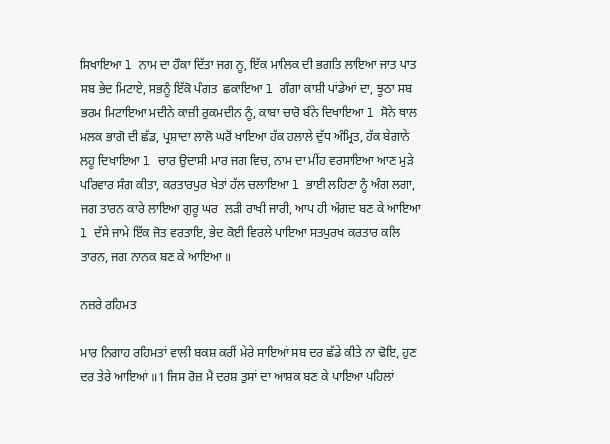ਸਿਖਾਇਆ l ਨਾਮ ਦਾ ਹੌਕਾ ਦਿੱਤਾ ਜਗ ਨੂ, ਇੱਕ ਮਾਲਿਕ ਦੀ ਭਗਤਿ ਲਾਇਆ ਜਾਤ ਪਾਤ ਸਬ ਭੇਦ ਮਿਟਾਏ, ਸਭਨੂੰ ਇੱਕੋ ਪੰਗਤ  ਛਕਾਇਆ l ਗੰਗਾ ਕਾਸ਼ੀ ਪਾਂਡੇਆਂ ਦਾ, ਝੂਠਾ ਸਬ ਭਰਮ ਮਿਟਾਇਆ ਮਦੀਨੇ ਕਾਜ਼ੀ ਰੁਕਮਦੀਨ ਨੂੰ, ਕਾਬਾ ਚਾਰੋ ਬੰਨੇ ਦਿਖਾਇਆ l ਸੋਨੇ ਥਾਲ ਮਲਕ ਭਾਗੋ ਦੀ ਛੱਡ, ਪ੍ਰਸ਼ਾਦਾ ਲਾਲੋ ਘਰੋਂ ਖਾਇਆ ਹੱਕ ਹਲਾਲੇ ਦੁੱਧ ਅੰਮ੍ਰਿਤ, ਹੱਕ ਬੇਗਾਨੇ  ਲਹੂ ਦਿਖਾਇਆ l ਚਾਰ ਉਦਾਸੀ ਮਾਰ ਜਗ ਵਿਚ, ਨਾਮ ਦਾ ਮੀਂਹ ਵਰਸਾਇਆ ਆਣ ਮੁੜੇ ਪਰਿਵਾਰ ਸੰਗ ਕੀਤਾ, ਕਰਤਾਰਪੁਰ ਖੇਤਾਂ ਹੱਲ ਚਲਾਇਆ l ਭਾਈ ਲਹਿਣਾ ਨੂੰ ਅੰਗ ਲਗਾ, ਜਗ ਤਾਰਨ ਕਾਰੇ ਲਾਇਆ ਗੁਰੂ ਘਰ  ਲੜੀ ਰਾਖੀ ਜਾਰੀ, ਆਪ ਹੀ ਅੰਗਦ ਬਣ ਕੇ ਆਇਆ  l ਦੱਸੇ ਜਾਮੇ ਇੱਕ ਜੋਤ ਵਰਤਾਇ, ਭੇਦ ਕੋਈ ਵਿਰਲੇ ਪਾਇਆ ਸਤਪੁਰਖ ਕਰਤਾਰ ਕਲਿ ਤਾਰਨ, ਜਗ ਨਾਨਕ ਬਣ ਕੇ ਆਇਆ ॥

ਨਜ਼ਰੇ ਰਹਿਮਤ

ਮਾਰ ਨਿਗਾਹ ਰਹਿਮਤਾਂ ਵਾਲੀ ਬਕਸ਼ ਕਰੀਂ ਮੇਰੇ ਸਾਇਆਂ ਸਬ ਦਰ ਛੱਡੇ ਕੀਤੇ ਨਾ ਢੋਇ, ਹੁਣ ਦਰ ਤੇਰੇ ਆਇਆਂ ॥1 ਜਿਸ ਰੋਜ਼ ਮੈ ਦਰਸ਼ ਤੁਸਾਂ ਦਾ ਆਸ਼ਕ ਬਣ ਕੇ ਪਾਇਆ ਪਹਿਲਾਂ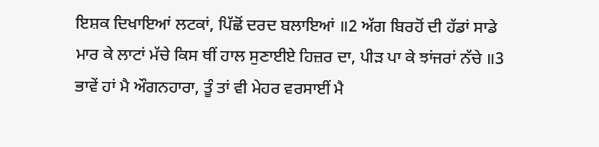ਇਸ਼ਕ ਦਿਖਾਇਆਂ ਲਟਕਾਂ, ਪਿੱਛੋਂ ਦਰਦ ਬਲਾਇਆਂ ॥2 ਅੱਗ ਬਿਰਹੋਂ ਦੀ ਹੱਡਾਂ ਸਾਡੇ ਮਾਰ ਕੇ ਲਾਟਾਂ ਮੱਚੇ ਕਿਸ ਥੀਂ ਹਾਲ ਸੁਣਾਈਏ ਹਿਜ਼ਰ ਦਾ, ਪੀੜ ਪਾ ਕੇ ਝਾਂਜਰਾਂ ਨੱਚੇ ॥3 ਭਾਵੇਂ ਹਾਂ ਮੈ ਔਗਨਹਾਰਾ, ਤੂੰ ਤਾਂ ਵੀ ਮੇਹਰ ਵਰਸਾਈਂ ਮੈ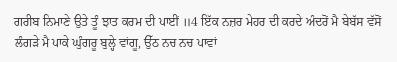ਗਰੀਬ ਨਿਮਾਣੇ ਉਤੇ ਤੂੰ ਝਾਤ ਕਰਮ ਦੀ ਪਾਈਂ ॥4 ਇੱਕ ਨਜ਼ਰ ਮੇਹਰ ਦੀ ਕਰਦੇ ਅੰਦਰੋਂ ਮੈ ਬੇਬੱਸ ਵੱਸੋਂ ਲੰਗੜੇ ਮੈ ਪਾਕੇ ਘੁੰਗਰੂ ਬੁਲ੍ਹੇ ਵਾਂਗੂ, ਉੱਠ ਨਚ ਨਚ ਪਾਵਾਂ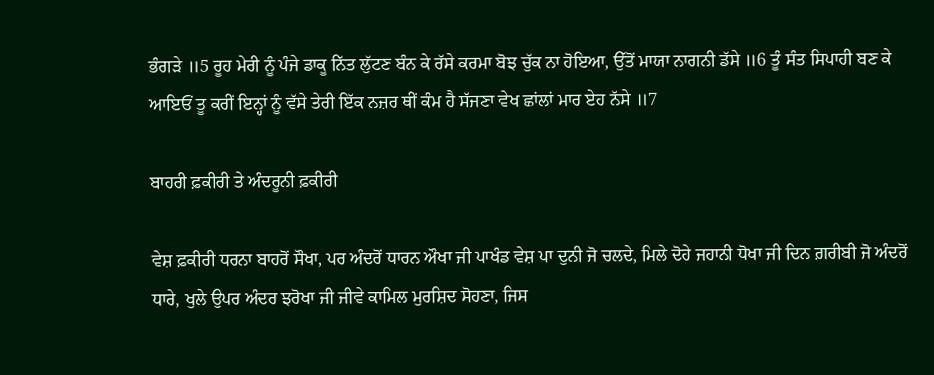ਭੰਗੜੇ ॥5 ਰੂਹ ਮੇਰੀ ਨੂੰ ਪੰਜੇ ਡਾਕੂ ਨਿੱਤ ਲੁੱਟਣ ਬੰਨ ਕੇ ਰੱਸੇ ਕਰਮਾ ਬੋਝ ਚੁੱਕ ਨਾ ਹੋਇਆ, ਉੱਤੋਂ ਮਾਯਾ ਨਾਗਨੀ ਡੱਸੇ ॥6 ਤੂੰ ਸੰਤ ਸਿਪਾਹੀ ਬਣ ਕੇ ਆਇਓਂ ਤੂ ਕਰੀਂ ਇਨ੍ਹਾਂ ਨੂੰ ਵੱਸੇ ਤੇਰੀ ਇੱਕ ਨਜ਼ਰ ਥੀਂ ਕੰਮ ਹੈ ਸੱਜਣਾ ਵੇਖ ਛਾਂਲਾਂ ਮਾਰ ਏਹ ਨੱਸੇ ॥7

ਬਾਹਰੀ ਫ਼ਕੀਰੀ ਤੇ ਅੰਦਰੂਨੀ ਫ਼ਕੀਰੀ

ਵੇਸ਼ ਫ਼ਕੀਰੀ ਧਰਨਾ ਬਾਹਰੋਂ ਸੌਖਾ, ਪਰ ਅੰਦਰੋਂ ਧਾਰਨ ਔਖਾ ਜੀ ਪਾਖੰਡ ਵੇਸ਼ ਪਾ ਦੁਨੀ ਜੋ ਚਲਦੇ, ਮਿਲੇ ਦੋਹੇ ਜਹਾਨੀ ਧੋਖਾ ਜੀ ਦਿਨ ਗ਼ਰੀਬੀ ਜੋ ਅੰਦਰੋਂ ਧਾਰੇ, ਖੁਲੇ ਉਪਰ ਅੰਦਰ ਝਰੋਖਾ ਜੀ ਜੀਵੇ ਕਾਮਿਲ ਮੁਰਸ਼ਿਦ ਸੋਹਣਾ, ਜਿਸ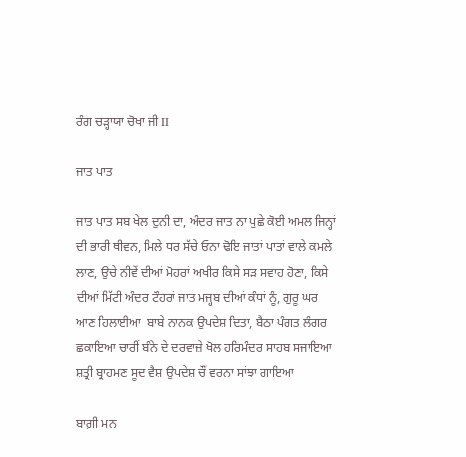ਰੰਗ ਚੜ੍ਹਾਯਾ ਚੋਖਾ ਜੀ II

ਜਾਤ ਪਾਤ

ਜਾਤ ਪਾਤ ਸਬ ਖੇਲ ਦੁਨੀ ਦਾ, ਅੰਦਰ ਜਾਤ ਨਾ ਪੁਛੇ ਕੋਈ ਅਮਲ ਜਿਨ੍ਹਾਂ ਦੀ ਭਾਰੀ ਥੀਵਨ, ਮਿਲੇ ਧਰ ਸੱਚੇ ਓਨਾ ਢੋਇ ਜਾਤਾਂ ਪਾਤਾਂ ਵਾਲੇ ਕਮਲੇ ਲਾਣ, ਉਚੇ ਨੀਵੇਂ ਦੀਆਂ ਮੋਹਰਾਂ ਅਖੀਰ ਕਿਸੇ ਸੜ ਸਵਾਹ ਹੋਣਾ, ਕਿਸੇ ਦੀਆਂ ਮਿੱਟੀ ਅੰਦਰ ਟੌਹਰਾਂ ਜਾਤ ਮਜ੍ਹਬ ਦੀਆਂ ਕੰਧਾਂ ਨੂੰ, ਗੁਰੂ ਘਰ ਆਣ ਹਿਲਾਈਆ  ਬਾਬੇ ਨਾਨਕ ਉਪਦੇਸ਼ ਦਿਤਾ, ਬੈਠਾ ਪੰਗਤ ਲੰਗਰ ਛਕਾਇਆ ਚਾਰੀਂ ਬੰਨੇ ਦੇ ਦਰਵਾਜ਼ੇ ਖੋਲ ਹਰਿਮੰਦਰ ਸਾਹਬ ਸਜਾਇਆ  ਸ਼ਤ੍ਰੀ ਬ੍ਰਾਹਮਣ ਸੂਦ ਵੈਸ਼ ਉਪਦੇਸ਼ ਚੌਂ ਵਰਨਾ ਸਾਂਝਾ ਗਾਇਆ

ਬਾਗ਼ੀ ਮਨ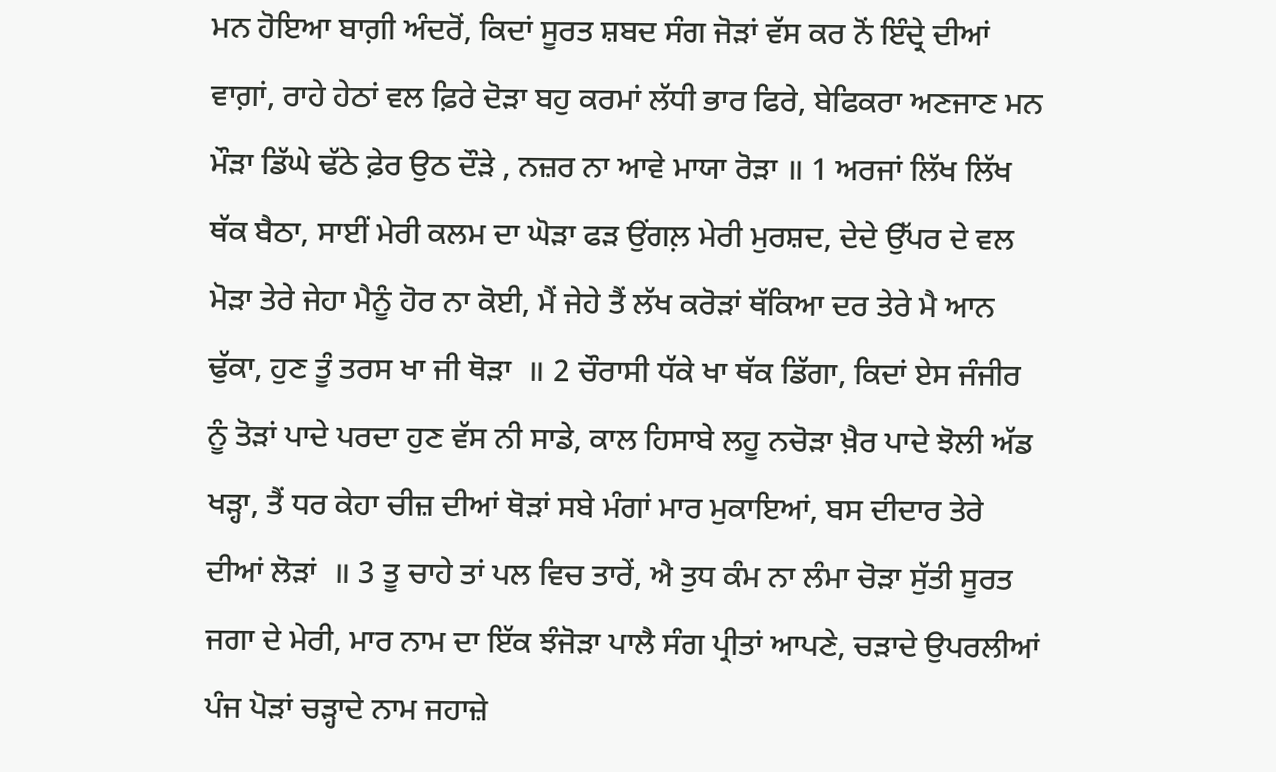ਮਨ ਹੋਇਆ ਬਾਗ਼ੀ ਅੰਦਰੋਂ, ਕਿਦਾਂ ਸੂਰਤ ਸ਼ਬਦ ਸੰਗ ਜੋੜਾਂ ਵੱਸ ਕਰ ਨੋਂ ਇੰਦ੍ਰੇ ਦੀਆਂ ਵਾਗ਼ਾਂ, ਰਾਹੇ ਹੇਠਾਂ ਵਲ ਫ਼ਿਰੇ ਦੋੜਾ ਬਹੁ ਕਰਮਾਂ ਲੱਧੀ ਭਾਰ ਫਿਰੇ, ਬੇਫਿਕਰਾ ਅਣਜਾਣ ਮਨ ਮੌੜਾ ਡਿੱਘੇ ਢੱਠੇ ਫ਼ੇਰ ਉਠ ਦੌੜੇ , ਨਜ਼ਰ ਨਾ ਆਵੇ ਮਾਯਾ ਰੋੜਾ ॥ 1 ਅਰਜਾਂ ਲਿੱਖ ਲਿੱਖ ਥੱਕ ਬੈਠਾ, ਸਾਈਂ ਮੇਰੀ ਕਲਮ ਦਾ ਘੋੜਾ ਫੜ ਉਂਗਲ਼ ਮੇਰੀ ਮੁਰਸ਼ਦ, ਦੇਦੇ ਉੱਪਰ ਦੇ ਵਲ ਮੋੜਾ ਤੇਰੇ ਜੇਹਾ ਮੈਨੂੰ ਹੋਰ ਨਾ ਕੋਈ, ਮੈਂ ਜੇਹੇ ਤੈਂ ਲੱਖ ਕਰੋਡ਼ਾਂ ਥੱਕਿਆ ਦਰ ਤੇਰੇ ਮੈ ਆਨ ਢੁੱਕਾ, ਹੁਣ ਤੂੰ ਤਰਸ ਖਾ ਜੀ ਥੋੜਾ  ॥ 2 ਚੌਰਾਸੀ ਧੱਕੇ ਖਾ ਥੱਕ ਡਿੱਗਾ, ਕਿਦਾਂ ਏਸ ਜੰਜੀਰ ਨੂੰ ਤੋੜਾਂ ਪਾਦੇ ਪਰਦਾ ਹੁਣ ਵੱਸ ਨੀ ਸਾਡੇ, ਕਾਲ ਹਿਸਾਬੇ ਲਹੂ ਨਚੋੜਾ ਖ਼ੈਰ ਪਾਦੇ ਝੋਲੀ ਅੱਡ ਖੜ੍ਹਾ, ਤੈਂ ਧਰ ਕੇਹਾ ਚੀਜ਼ ਦੀਆਂ ਥੋੜਾਂ ਸਬੇ ਮੰਗਾਂ ਮਾਰ ਮੁਕਾਇਆਂ, ਬਸ ਦੀਦਾਰ ਤੇਰੇ ਦੀਆਂ ਲੋੜਾਂ  ॥ 3 ਤੂ ਚਾਹੇ ਤਾਂ ਪਲ ਵਿਚ ਤਾਰੇਂ, ਐ ਤੁਧ ਕੰਮ ਨਾ ਲੰਮਾ ਚੋੜਾ ਸੁੱਤੀ ਸੂਰਤ ਜਗਾ ਦੇ ਮੇਰੀ, ਮਾਰ ਨਾਮ ਦਾ ਇੱਕ ਝੰਜੋੜਾ ਪਾਲੈ ਸੰਗ ਪ੍ਰੀਤਾਂ ਆਪਣੇ, ਚੜਾਦੇ ਉਪਰਲੀਆਂ ਪੰਜ ਪੋੜਾਂ ਚੜ੍ਹਾਦੇ ਨਾਮ ਜਹਾਜ਼ੇ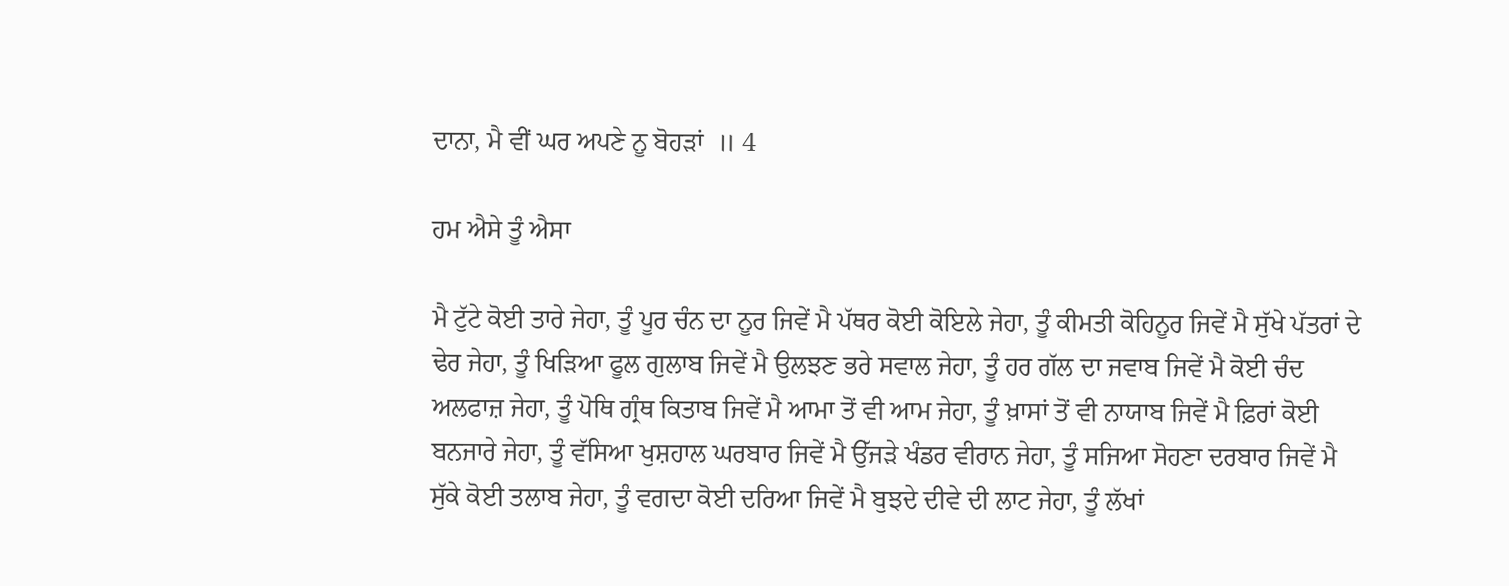ਦਾਨਾ, ਮੈ ਵੀਂ ਘਰ ਅਪਣੇ ਨੂ ਬੋਹੜਾਂ  ॥ 4

ਹਮ ਐਸੇ ਤੂੰ ਐਸਾ

ਮੈ ਟੁੱਟੇ ਕੋਈ ਤਾਰੇ ਜੇਹਾ, ਤੂੰ ਪੂਰ ਚੰਨ ਦਾ ਨੂਰ ਜਿਵੇਂ ਮੈ ਪੱਥਰ ਕੋਈ ਕੋਇਲੇ ਜੇਹਾ, ਤੂੰ ਕੀਮਤੀ ਕੋਹਿਨੂਰ ਜਿਵੇਂ ਮੈ ਸੁੱਖੇ ਪੱਤਰਾਂ ਦੇ ਢੇਰ ਜੇਹਾ, ਤੂੰ ਖਿੜਿਆ ਫੂਲ ਗੁਲਾਬ ਜਿਵੇਂ ਮੈ ਉਲਝਣ ਭਰੇ ਸਵਾਲ ਜੇਹਾ, ਤੂੰ ਹਰ ਗੱਲ ਦਾ ਜਵਾਬ ਜਿਵੇਂ ਮੈ ਕੋਈ ਚੰਦ ਅਲਫਾਜ਼ ਜੇਹਾ, ਤੂੰ ਪੋਥਿ ਗ੍ਰੰਥ ਕਿਤਾਬ ਜਿਵੇਂ ਮੈ ਆਮਾ ਤੋਂ ਵੀ ਆਮ ਜੇਹਾ, ਤੂੰ ਖ਼ਾਸਾਂ ਤੋਂ ਵੀ ਨਾਯਾਬ ਜਿਵੇਂ ਮੈ ਫ਼ਿਰਾਂ ਕੋਈ ਬਨਜਾਰੇ ਜੇਹਾ, ਤੂੰ ਵੱਸਿਆ ਖੁਸ਼ਹਾਲ ਘਰਬਾਰ ਜਿਵੇਂ ਮੈ ਉੱਜੜੇ ਖੰਡਰ ਵੀਰਾਨ ਜੇਹਾ, ਤੂੰ ਸਜਿਆ ਸੋਹਣਾ ਦਰਬਾਰ ਜਿਵੇਂ ਮੈ ਸੁੱਕੇ ਕੋਈ ਤਲਾਬ ਜੇਹਾ, ਤੂੰ ਵਗਦਾ ਕੋਈ ਦਰਿਆ ਜਿਵੇਂ ਮੈ ਬੁਝਦੇ ਦੀਵੇ ਦੀ ਲਾਟ ਜੇਹਾ, ਤੂੰ ਲੱਖਾਂ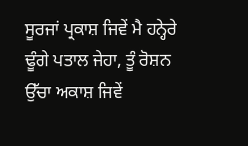ਸੂਰਜਾਂ ਪ੍ਰਕਾਸ਼ ਜਿਵੇਂ ਮੈ ਹਨ੍ਹੇਰੇ ਢੂੰਗੇ ਪਤਾਲ ਜੇਹਾ, ਤੂੰ ਰੋਸ਼ਨ ਉੱਚਾ ਅਕਾਸ਼ ਜਿਵੇਂ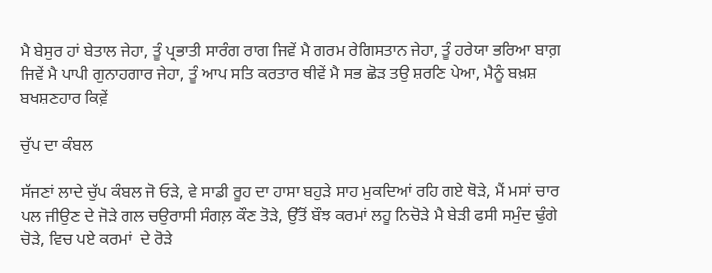ਮੈ ਬੇਸੁਰ ਹਾਂ ਬੇਤਾਲ ਜੇਹਾ, ਤੂੰ ਪ੍ਰਭਾਤੀ ਸਾਰੰਗ ਰਾਗ ਜਿਵੇਂ ਮੈ ਗਰਮ ਰੇਗਿਸਤਾਨ ਜੇਹਾ, ਤੂੰ ਹਰੇਯਾ ਭਰਿਆ ਬਾਗ਼ ਜਿਵੇਂ ਮੈ ਪਾਪੀ ਗੁਨਾਹਗਾਰ ਜੇਹਾ, ਤੂੰ ਆਪ ਸਤਿ ਕਰਤਾਰ ਥੀਵੇਂ ਮੈ ਸਭ ਛੋੜ ਤਉ ਸ਼ਰਣਿ ਪੇਆ, ਮੈਨੂੰ ਬਖ਼ਸ਼ ਬਖਸ਼ਣਹਾਰ ਕਿਵ਼ੇਂ

ਚੁੱਪ ਦਾ ਕੰਬਲ

ਸੱਜਣਾਂ ਲਾਦੇ ਚੁੱਪ ਕੰਬਲ ਜੋ ਓੜੇ, ਵੇ ਸਾਡੀ ਰੂਹ ਦਾ ਹਾਸਾ ਬਹੁੜੇ ਸਾਹ ਮੁਕਦਿਆਂ ਰਹਿ ਗਏ ਥੋੜੇ, ਮੈਂ ਮਸਾਂ ਚਾਰ ਪਲ ਜੀਉਣ ਦੇ ਜੋੜੇ ਗਲ ਚਉਰਾਸੀ ਸੰਗਲ਼ ਕੌਣ ਤੋੜੇ, ਉੱਤੋਂ ਬੌਝ ਕਰਮਾਂ ਲਹੂ ਨਿਚੋੜੇ ਮੈ ਬੇੜੀ ਫਸੀ ਸਮੁੰਦ ਢੁੰਗੇ ਚੋੜੇ, ਵਿਚ ਪਏ ਕਰਮਾਂ  ਦੇ ਰੋੜੇ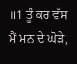॥1 ਤੂੰ ਕਰ ਵੱਸ ਮੈਂ ਮਨ ਦੇ ਘੋੜੇ,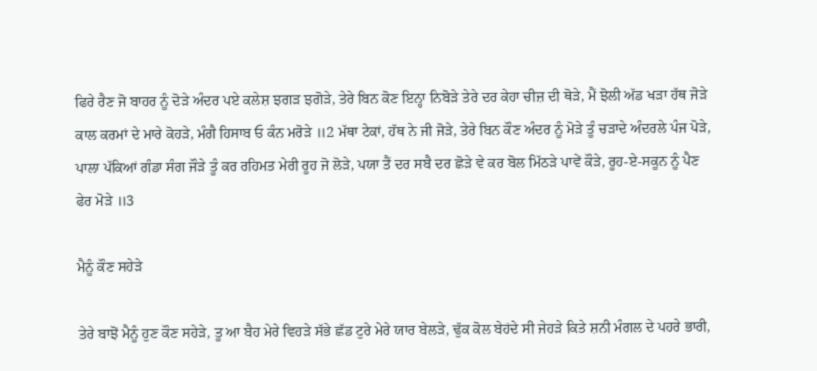ਫਿਰੇ ਰੈਣ ਜੋ ਬਾਹਰ ਨੂੰ ਦੋੜੇ ਅੰਦਰ ਪਏ ਕਲੇਸ਼ ਝਗੜ ਝਗੋੜੇ, ਤੇਰੇ ਬਿਨ ਕੋਣ ਇਨ੍ਹਾ ਨਿਬੋੜੇ ਤੇਰੇ ਦਰ ਕੇਹਾ ਚੀਜ਼ ਦੀ ਥੋੜੇ, ਮੈਂ ਝੋਲੀ ਅੱਡ ਖੜਾ ਹੱਥ ਜੋੜੇ ਕਾਲ ਕਰਮਾਂ ਦੇ ਮਾਰੇ ਕੋਹੜੇ, ਮੰਗੈ ਹਿਸਾਬ ਓ ਕੰਨ ਮਰੋੜੇ ॥2 ਮੱਥਾ ਟੇਕਾਂ, ਹੱਥ ਨੇ ਜੀ ਜੋੜੇ, ਤੇਰੇ ਬਿਨ ਕੌਣ ਅੰਦਰ ਨੂੰ ਮੋੜੇ ਤੂੰ ਚੜਾਦੇ ਅੰਦਰਲੇ ਪੰਜ ਪੋੜੇ, ਪਾਲਾ ਪੱਕਿਆਂ ਗੰਡਾ ਸੰਗ ਜੌੜੇ ਤੂੰ ਕਰ ਰਹਿਮਤ ਮੇਰੀ ਰੂਹ ਜੋ ਲੋੜੇ, ਪਯਾ ਤੈਂ ਦਰ ਸਬੈ ਦਰ ਛੋੜੇ ਵੇ ਕਰ ਬੋਲ ਮਿੱਠੜੇ ਪਾਵੇਂ ਕੌੜੇ, ਰੂਹ-ਏ-ਸਕੂਨ ਨੂੰ ਪੈਣ ਫੇਰ ਮੋੜੇ ॥3

ਮੈਨੂੰ ਕੌਣ ਸਹੇੜੇ

ਤੇਰੇ ਬਾਝੋਂ ਮੈਨੂੰ ਹੁਣ ਕੌਣ ਸਹੇੜੇ, ਤੂ ਆ ਬੈਹ ਮੇਰੇ ਵਿਹੜੇ ਸੱਭੇ ਛੱਡ ਟੁਰੇ ਮੇਰੇ ਯਾਰ ਬੇਲੜੇ, ਢੁੱਕ ਕੋਲ ਬੇਹਂਦੇ ਸੀ ਜੇਹੜੇ ਕਿਤੇ ਸ਼ਨੀ ਮੰਗਲ ਦੇ ਪਹਰੇ ਭਾਰੀ,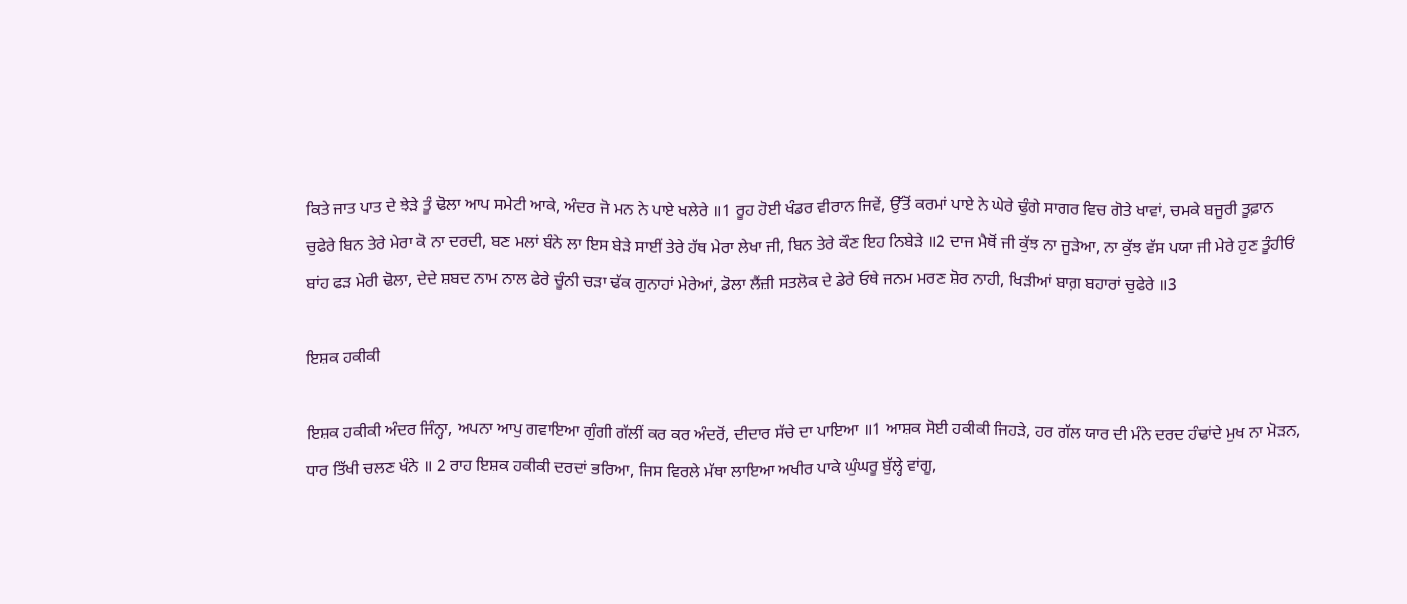ਕਿਤੇ ਜਾਤ ਪਾਤ ਦੇ ਝੇੜੇ ਤੂੰ ਢੋਲਾ ਆਪ ਸਮੇਟੀ ਆਕੇ, ਅੰਦਰ ਜੋ ਮਨ ਨੇ ਪਾਏ ਖਲੇਰੇ ॥1 ਰੂਹ ਹੋਈ ਖੰਡਰ ਵੀਰਾਨ ਜਿਵੇਂ, ਉੱਤੋਂ ਕਰਮਾਂ ਪਾਏ ਨੇ ਘੇਰੇ ਢੁੰਗੇ ਸਾਗਰ ਵਿਚ ਗੋਤੇ ਖਾਵਾਂ, ਚਮਕੇ ਬਜੂਰੀ ਤੂਫ਼ਾਨ ਚੁਫੇਰੇ ਬਿਨ ਤੇਰੇ ਮੇਰਾ ਕੋ ਨਾ ਦਰਦੀ, ਬਣ ਮਲਾਂ ਬੰਨੇ ਲਾ ਇਸ ਬੇੜੇ ਸਾਈਂ ਤੇਰੇ ਹੱਥ ਮੇਰਾ ਲੇਖਾ ਜੀ, ਬਿਨ ਤੇਰੇ ਕੌਣ ਇਹ ਨਿਬੇੜੇ ॥2 ਦਾਜ ਮੈਥੋਂ ਜੀ ਕੁੱਝ ਨਾ ਜੂੜੇਆ, ਨਾ ਕੁੱਝ ਵੱਸ ਪਯਾ ਜੀ ਮੇਰੇ ਹੁਣ ਤੂੰਹੀਓਂ ਬਾਂਹ ਫੜ ਮੇਰੀ ਢੋਲਾ, ਦੇਦੇ ਸ਼ਬਦ ਨਾਮ ਨਾਲ ਫੇਰੇ ਚੂੰਨੀ ਚੜਾ ਢੱਕ ਗੁਨਾਹਾਂ ਮੇਰੇਆਂ, ਡੋਲਾ ਲੈਂਜ਼ੀ ਸਤਲੋਕ ਦੇ ਡੇਰੇ ਓਥੇ ਜਨਮ ਮਰਣ ਸ਼ੋਰ ਨਾਹੀ, ਖਿੜੀਆਂ ਬਾਗ਼ ਬਹਾਰਾਂ ਚੁਫੇਰੇ ॥3

ਇਸ਼ਕ ਹਕੀਕੀ

ਇਸ਼ਕ ਹਕੀਕੀ ਅੰਦਰ ਜਿੰਨ੍ਹਾ, ਅਪਨਾ ਆਪੁ ਗਵਾਇਆ ਗੁੰਗੀ ਗੱਲੀਂ ਕਰ ਕਰ ਅੰਦਰੋਂ, ਦੀਦਾਰ ਸੱਚੇ ਦਾ ਪਾਇਆ ॥1 ਆਸ਼ਕ ਸੋਈ ਹਕੀਕੀ ਜਿਹੜੇ, ਹਰ ਗੱਲ ਯਾਰ ਦੀ ਮੰਨੇ ਦਰਦ ਹੰਢਾਂਦੇ ਮੁਖ ਨਾ ਮੋੜਨ, ਧਾਰ ਤਿੱਖੀ ਚਲਣ ਖੰਨੇ ॥ 2 ਰਾਹ ਇਸ਼ਕ ਹਕੀਕੀ ਦਰਦਾਂ ਭਰਿਆ, ਜਿਸ ਵਿਰਲੇ ਮੱਥਾ ਲਾਇਆ ਅਖੀਰ ਪਾਕੇ ਘੁੰਘਰੂ ਬੁੱਲ੍ਹੇ ਵਾਂਗੂ,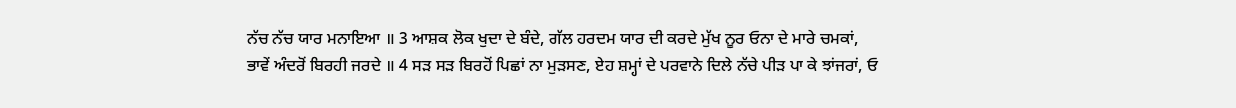ਨੱਚ ਨੱਚ ਯਾਰ ਮਨਾਇਆ ॥ 3 ਆਸ਼ਕ ਲੋਕ ਖੁਦਾ ਦੇ ਬੰਦੇ, ਗੱਲ ਹਰਦਮ ਯਾਰ ਦੀ ਕਰਦੇ ਮੁੱਖ ਨੂਰ ਓਨਾ ਦੇ ਮਾਰੇ ਚਮਕਾਂ, ਭਾਵੇਂ ਅੰਦਰੋਂ ਬਿਰਹੀ ਜਰਦੇ ॥ 4 ਸੜ ਸੜ ਬਿਰਹੋਂ ਪਿਛਾਂ ਨਾ ਮੁੜਸਣ, ਏਹ ਸ਼ਮ੍ਹਾਂ ਦੇ ਪਰਵਾਨੇ ਦਿਲੇ ਨੱਚੇ ਪੀੜ ਪਾ ਕੇ ਝਾਂਜਰਾਂ, ਓ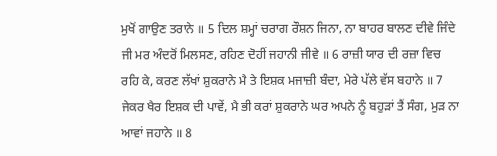ਮੁਖੋਂ ਗਾਉਣ ਤਰਾਨੇ ॥ 5 ਦਿਲ ਸ਼ਮ੍ਹਾਂ ਚਰਾਗ ਰੌਸ਼ਨ ਜਿਨਾ, ਨਾ ਬਾਹਰ ਬਾਲਣ ਦੀਵੇ ਜਿੰਦੇ ਜੀ ਮਰ ਅੰਦਰੋਂ ਮਿਲਸਣ, ਰਹਿਣ ਦੋਹੀਂ ਜਹਾਨੀ ਜੀਵੇ ॥ 6 ਰਾਜ਼ੀ ਯਾਰ ਦੀ ਰਜ਼ਾ ਵਿਚ ਰਹਿ ਕੇ, ਕਰਣ ਲੱਖਾਂ ਸ਼ੁਕਰਾਨੇ ਮੈ ਤੇ ਇਸ਼ਕ ਮਜਾਜ਼ੀ ਬੰਦਾ, ਮੇਰੇ ਪੱਲੇ ਵੱਸ ਬਹਾਨੇ ॥ 7 ਜੇਕਰ ਖੈਰ ਇਸ਼ਕ ਦੀ ਪਾਵੇਂ, ਮੈ ਭੀ ਕਰਾਂ ਸ਼ੁਕਰਾਨੇ ਘਰ ਅਪਨੇ ਨੂੰ ਬਹੁੜਾਂ ਤੈਂ ਸੰਗ, ਮੁੜ ਨਾ ਆਵਾਂ ਜਹਾਨੇ ॥ 8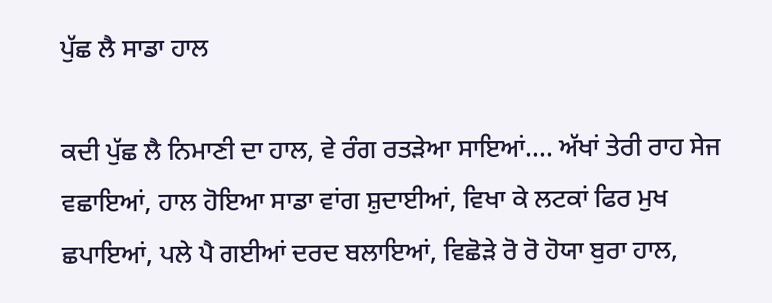ਪੁੱਛ ਲੈ ਸਾਡਾ ਹਾਲ

ਕਦੀ ਪੁੱਛ ਲੈ ਨਿਮਾਣੀ ਦਾ ਹਾਲ, ਵੇ ਰੰਗ ਰਤੜੇਆ ਸਾਇਆਂ.... ਅੱਖਾਂ ਤੇਰੀ ਰਾਹ ਸੇਜ ਵਛਾਇਆਂ, ਹਾਲ ਹੋਇਆ ਸਾਡਾ ਵਾਂਗ ਸ਼ੁਦਾਈਆਂ, ਵਿਖਾ ਕੇ ਲਟਕਾਂ ਫਿਰ ਮੁਖ ਛਪਾਇਆਂ, ਪਲੇ ਪੈ ਗਈਆਂ ਦਰਦ ਬਲਾਇਆਂ, ਵਿਛੋੜੇ ਰੋ ਰੋ ਹੋਯਾ ਬੁਰਾ ਹਾਲ,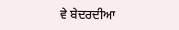ਵੇ ਬੇਦਰਦੀਆ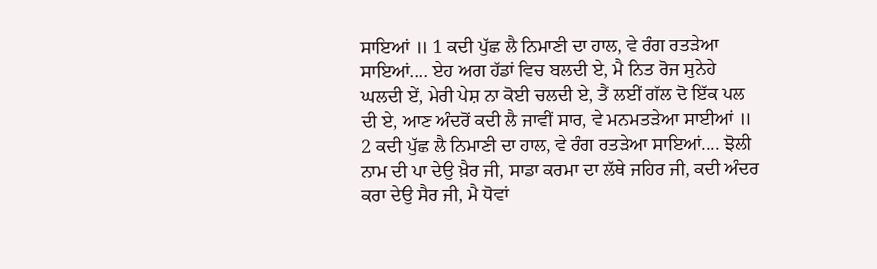ਸਾਇਆਂ ॥ 1 ਕਦੀ ਪੁੱਛ ਲੈ ਨਿਮਾਣੀ ਦਾ ਹਾਲ, ਵੇ ਰੰਗ ਰਤੜੇਆ ਸਾਇਆਂ.... ਏਹ ਅਗ ਹੱਡਾਂ ਵਿਚ ਬਲਦੀ ਏ, ਮੈ ਨਿਤ ਰੋਜ ਸੁਨੇਹੇ ਘਲਦੀ ਏਂ, ਮੇਰੀ ਪੇਸ਼ ਨਾ ਕੋਈ ਚਲਦੀ ਏ, ਤੈਂ ਲਈਂ ਗੱਲ ਦੋ ਇੱਕ ਪਲ ਦੀ ਏ, ਆਣ ਅੰਦਰੋਂ ਕਦੀ ਲੈ ਜਾਵੀਂ ਸਾਰ, ਵੇ ਮਨਮਤੜੇਆ ਸਾਈਆਂ ॥ 2 ਕਦੀ ਪੁੱਛ ਲੈ ਨਿਮਾਣੀ ਦਾ ਹਾਲ, ਵੇ ਰੰਗ ਰਤੜੇਆ ਸਾਇਆਂ.... ਝੋਲੀ ਨਾਮ ਦੀ ਪਾ ਦੇਉ ਖ਼ੈਰ ਜੀ, ਸਾਡਾ ਕਰਮਾ ਦਾ ਲੱਥੇ ਜਹਿਰ ਜੀ, ਕਦੀ ਅੰਦਰ ਕਰਾ ਦੇਉ ਸੈਰ ਜੀ, ਮੈ ਧੋਵਾਂ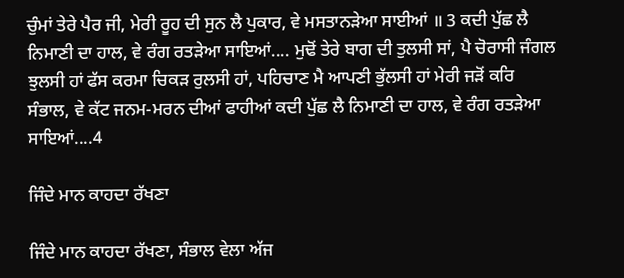ਚੁੰਮਾਂ ਤੇਰੇ ਪੈਰ ਜੀ, ਮੇਰੀ ਰੂਹ ਦੀ ਸੁਨ ਲੈ ਪੁਕਾਰ, ਵੇ ਮਸਤਾਨੜੇਆ ਸਾਈਆਂ ॥ 3 ਕਦੀ ਪੁੱਛ ਲੈ ਨਿਮਾਣੀ ਦਾ ਹਾਲ, ਵੇ ਰੰਗ ਰਤੜੇਆ ਸਾਇਆਂ.... ਮੁਢੋਂ ਤੇਰੇ ਬਾਗ ਦੀ ਤੁਲਸੀ ਸਾਂ, ਪੈ ਚੋਰਾਸੀ ਜੰਗਲ ਝੁਲਸੀ ਹਾਂ ਫੱਸ ਕਰਮਾ ਚਿਕੜ ਰੁਲਸੀ ਹਾਂ, ਪਹਿਚਾਣ ਮੈ ਆਪਣੀ ਭੁੱਲਸੀ ਹਾਂ ਮੇਰੀ ਜੜੋਂ ਕਰਿ ਸੰਭਾਲ, ਵੇ ਕੱਟ ਜਨਮ-ਮਰਨ ਦੀਆਂ ਫਾਹੀਆਂ ਕਦੀ ਪੁੱਛ ਲੈ ਨਿਮਾਣੀ ਦਾ ਹਾਲ, ਵੇ ਰੰਗ ਰਤੜੇਆ ਸਾਇਆਂ....4

ਜਿੰਦੇ ਮਾਨ ਕਾਹਦਾ ਰੱਖਣਾ

ਜਿੰਦੇ ਮਾਨ ਕਾਹਦਾ ਰੱਖਣਾ, ਸੰਭਾਲ ਵੇਲਾ ਅੱਜ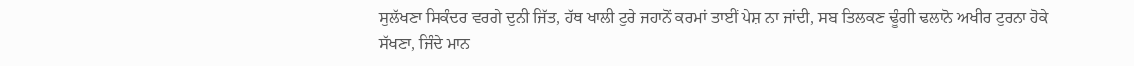ਸੁਲੱਖਣਾ ਸਿਕੰਦਰ ਵਰਗੇ ਦੁਨੀ ਜਿੱਤ, ਹੱਥ ਖਾਲੀ ਟੁਰੇ ਜਹਾਨੋਂ ਕਰਮਾਂ ਤਾਈਂ ਪੇਸ਼ ਨਾ ਜਾਂਦੀ, ਸਬ ਤਿਲਕਣ ਢੂੰਗੀ ਢਲਾਨੋ ਅਖੀਰ ਟੁਰਨਾ ਹੋਕੇ ਸੱਖਣਾ, ਜਿੰਦੇ ਮਾਨ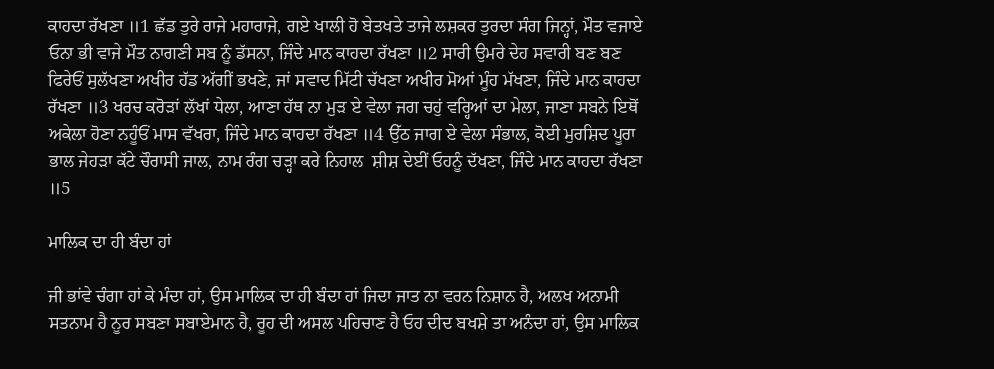ਕਾਹਦਾ ਰੱਖਣਾ ॥1 ਛੱਡ ਤੁਰੇ ਰਾਜੇ ਮਹਾਰਾਜੇ, ਗਏ ਖਾਲੀ ਹੋ ਬੇਤਖਤੇ ਤਾਜੇ ਲਸ਼ਕਰ ਤੁਰਦਾ ਸੰਗ ਜਿਨ੍ਹਾਂ, ਮੌਤ ਵਜਾਏ ਓਨਾ ਭੀ ਵਾਜੇ ਮੌਤ ਨਾਗਣੀ ਸਬ ਨੂੰ ਡੱਸਨਾ, ਜਿੰਦੇ ਮਾਨ ਕਾਹਦਾ ਰੱਖਣਾ ॥2 ਸਾਰੀ ਉਮਰੇ ਦੇਹ ਸਵਾਰੀ ਬਣ ਬਣ ਫਿਰੇਓਂ ਸੁਲੱਖਣਾ ਅਖੀਰ ਹੱਡ ਅੱਗੀਂ ਭਖਣੇ, ਜਾਂ ਸਵਾਦ ਮਿੱਟੀ ਚੱਖਣਾ ਅਖੀਰ ਮੋਆਂ ਮੂੰਹ ਮੱਖਣਾ, ਜਿੰਦੇ ਮਾਨ ਕਾਹਦਾ ਰੱਖਣਾ ॥3 ਖਰਚ ਕਰੋੜਾਂ ਲੱਖਾਂ ਧੇਲਾ, ਆਣਾ ਹੱਥ ਨਾ ਮੁੜ ਏ ਵੇਲਾ ਜਗ ਚਹੁਂ ਵਰ੍ਹਿਆਂ ਦਾ ਮੇਲਾ, ਜਾਣਾ ਸਬਨੇ ਇਥੋਂ ਅਕੇਲਾ ਹੋਣਾ ਨਹੂੰਓਂ ਮਾਸ ਵੱਖਰਾ, ਜਿੰਦੇ ਮਾਨ ਕਾਹਦਾ ਰੱਖਣਾ ॥4 ਉੱਠ ਜਾਗ ਏ ਵੇਲਾ ਸੰਭਾਲ, ਕੋਈ ਮੁਰਸ਼ਿਦ ਪੂਰਾ ਭਾਲ ਜੇਹੜਾ ਕੱਟੇ ਚੌਰਾਸੀ ਜਾਲ, ਨਾਮ ਰੰਗ ਚੜ੍ਹਾ ਕਰੇ ਨਿਹਾਲ  ਸ਼ੀਸ਼ ਦੇਈਂ ਓਹਨੂੰ ਦੱਖਣਾ, ਜਿੰਦੇ ਮਾਨ ਕਾਹਦਾ ਰੱਖਣਾ ॥5

ਮਾਲਿਕ ਦਾ ਹੀ ਬੰਦਾ ਹਾਂ

ਜੀ ਭਾਂਵੇ ਚੰਗਾ ਹਾਂ ਕੇ ਮੰਦਾ ਹਾਂ, ਉਸ ਮਾਲਿਕ ਦਾ ਹੀ ਬੰਦਾ ਹਾਂ ਜਿਦਾ ਜਾਤ ਨਾ ਵਰਨ ਨਿਸ਼ਾਨ ਹੈ, ਅਲਖ ਅਨਾਮੀ ਸਤਨਾਮ ਹੈ ਨੂਰ ਸਬਣਾ ਸਬਾਏਮਾਨ ਹੈ, ਰੂਹ ਦੀ ਅਸਲ ਪਹਿਚਾਣ ਹੈ ਓਹ ਦੀਦ ਬਖਸ਼ੇ ਤਾ ਅਨੰਦਾ ਹਾਂ, ਉਸ ਮਾਲਿਕ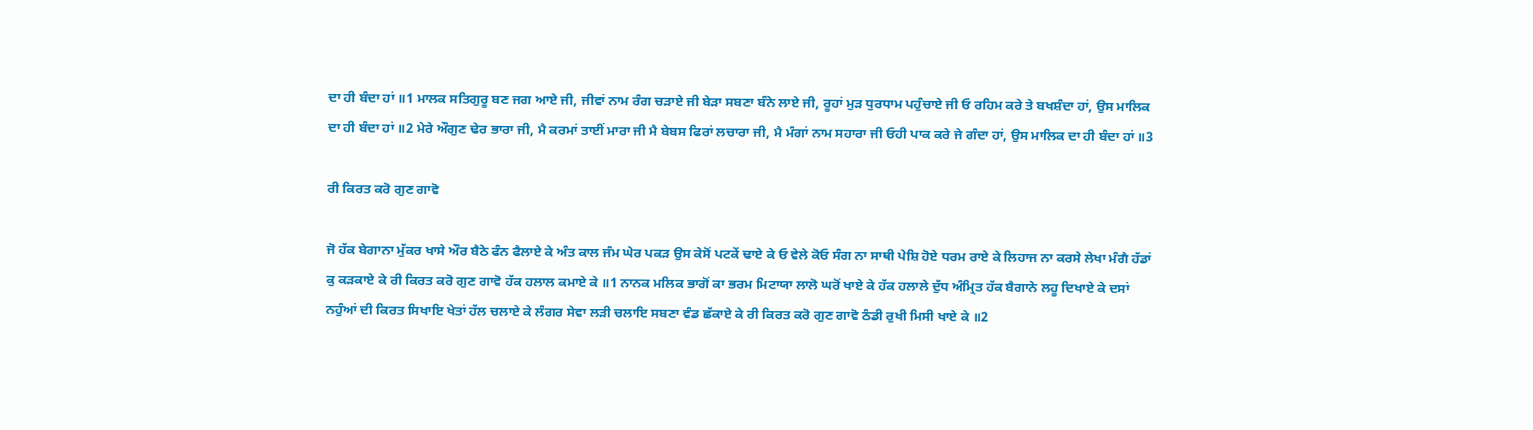ਦਾ ਹੀ ਬੰਦਾ ਹਾਂ ॥1 ਮਾਲਕ ਸਤਿਗੁਰੂ ਬਣ ਜਗ ਆਏ ਜੀ, ਜੀਵਾਂ ਨਾਮ ਰੰਗ ਚੜਾਏ ਜੀ ਬੇੜਾ ਸਬਣਾ ਬੰਨੇ ਲਾਏ ਜੀ, ਰੂਹਾਂ ਮੁੜ ਧੁਰਧਾਮ ਪਹੁੰਚਾਏ ਜੀ ਓ ਰਹਿਮ ਕਰੇ ਤੇ ਬਖਸ਼ੰਦਾ ਹਾਂ, ਉਸ ਮਾਲਿਕ ਦਾ ਹੀ ਬੰਦਾ ਹਾਂ ॥2 ਮੇਰੇ ਔਗੁਣ ਢੇਰ ਭਾਰਾ ਜੀ, ਮੈ ਕਰਮਾਂ ਤਾਈਂ ਮਾਰਾ ਜੀ ਮੈ ਬੇਬਸ ਫਿਰਾਂ ਲਚਾਰਾ ਜੀ, ਮੈ ਮੰਗਾਂ ਨਾਮ ਸਹਾਰਾ ਜੀ ਓਹੀ ਪਾਕ ਕਰੇ ਜੇ ਗੰਦਾ ਹਾਂ, ਉਸ ਮਾਲਿਕ ਦਾ ਹੀ ਬੰਦਾ ਹਾਂ ॥3

ਰੀ ਕਿਰਤ ਕਰੋ ਗੁਣ ਗਾਵੋ

ਜੋ ਹੱਕ ਬੇਗਾਨਾ ਮੁੱਕਰ ਖਾਸੇ ਔਰ ਬੈਠੇ ਫੰਨ ਫੈਲਾਏ ਕੇ ਅੰਤ ਕਾਲ ਜੰਮ ਘੇਰ ਪਕੜ ਉਸ ਕੇਸੋਂ ਪਟਕੇਂ ਢਾਏ ਕੇ ਓ ਵੇਲੇ ਕੋਓ ਸੰਗ ਨਾ ਸਾਥੀ ਪੇਸ਼ਿ ਹੋਏ ਧਰਮ ਰਾਏ ਕੇ ਲਿਹਾਜ ਨਾ ਕਰਸੇ ਲੇਖਾ ਮੰਗੈ ਹੱਡਾਂ ਕੁ ਕੜਕਾਏ ਕੇ ਰੀ ਕਿਰਤ ਕਰੋ ਗੁਣ ਗਾਵੋ ਹੱਕ ਹਲਾਲ ਕਮਾਏ ਕੇ ॥1 ਨਾਨਕ ਮਲਿਕ ਭਾਗੋਂ ਕਾ ਭਰਮ ਮਿਟਾਯਾ ਲਾਲੋ ਘਰੋਂ ਖਾਏ ਕੇ ਹੱਕ ਹਲਾਲੇ ਦੁੱਧ ਅੰਮ੍ਰਿਤ ਹੱਕ ਬੈਗਾਨੇ ਲਹੂ ਦਿਖਾਏ ਕੇ ਦਸਾਂ ਨਹੁੰਆਂ ਦੀ ਕਿਰਤ ਸਿਖਾਇ ਖੇਤਾਂ ਹੱਲ ਚਲਾਏ ਕੇ ਲੰਗਰ ਸੇਵਾ ਲੜੀ ਚਲਾਇ ਸਬਣਾ ਵੰਡ ਛੱਕਾਏ ਕੇ ਰੀ ਕਿਰਤ ਕਰੋ ਗੁਣ ਗਾਵੋ ਠੰਡੀ ਰੁਖੀ ਮਿਸੀ ਖਾਏ ਕੇ ॥2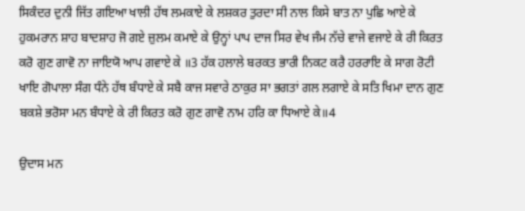ਸਿਕੰਦਰ ਦੁਨੀ ਜਿੱਤ ਗਇਆ ਖਾਲੀ ਹੱਥ ਲਮਕਾਏ ਕੇ ਲਸ਼ਕਰ ਤੁਰਦਾ ਸੀ ਨਾਲ ਕਿਸੇ ਬਾਤ ਨਾ ਪੁਛਿ ਆਏ ਕੇ ਹੁਕਮਰਾਨ ਸ਼ਾਹ ਬਾਦਸ਼ਾਹ ਜੋ ਗਏ ਜ਼ੁਲਮ ਕਮਾਏ ਕੇ ਉਨ੍ਹਾਂ ਪਾਪ ਦਾਜ ਸਿਰ ਵੇਖ ਜੰਮ ਨੱਚੇ ਵਾਜੇ ਵਜਾਏ ਕੇ ਰੀ ਕਿਰਤ ਕਰੋ ਗੁਣ ਗਾਵੋ ਨਾ ਜਾਇਯੋ ਆਪ ਗਵਾਏ ਕੇ ॥3 ਹੱਕ ਹਲਾਲੇ ਬਰਕਤ ਭਾਰੀ ਨਿਕਟ ਕਰੈ ਹਰਰਾਇ ਕੇ ਸਾਗ ਰੋਟੀ ਖਾਇ ਗੋਪਾਲਾ ਸੰਗ ਧੰਨੇ ਹੱਥ ਬੰਧਾਏ ਕੇ ਸਬੈ ਕਾਜ ਸਵਾਰੇ ਠਾਕੁਰ ਸਾ ਭਗਤਾਂ ਗਲ ਲਗਾਏ ਕੇ ਸਤਿ ਖਿਮਾ ਦਾਨ ਗੁਣ ਬਕਸ਼ੇ ਭਰੋਸਾ ਮਨ ਬੰਧਾਏ ਕੇ ਰੀ ਕਿਰਤ ਕਰੋ ਗੁਣ ਗਾਵੋ ਨਾਮ ਹਰਿ ਕਾ ਧਿਆਏ ਕੇ॥4

ਉਦਾਸ ਮਨ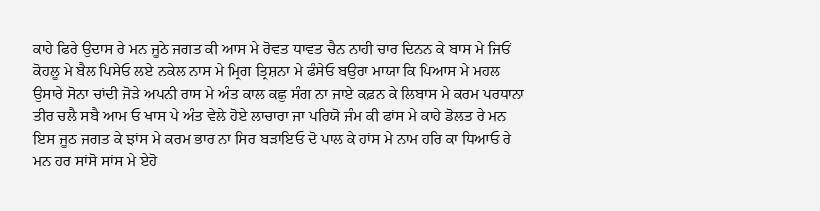ਕਾਹੇ ਫਿਰੇ ਉਦਾਸ ਰੇ ਮਨ ਜੂਠੇ ਜਗਤ ਕੀ ਆਸ ਮੇ ਰੋਵਤ ਧਾਵਤ ਚੈਨ ਨਾਹੀ ਚਾਰ ਦਿਨਨ ਕੇ ਬਾਸ ਮੇ ਜਿਓਂ ਕੋਹਲੂ ਮੇ ਬੈਲ ਪਿਸੇਓ ਲਏ ਨਕੇਲ ਨਾਸ ਮੇ ਮ੍ਰਿਗ ਤ੍ਰਿਸ਼ਨਾ ਮੇ ਫੰਸੇਓ ਬਉਰਾ ਮਾਯਾ ਕਿ ਪਿਆਸ ਮੇ ਮਹਲ ਉਸਾਰੇ ਸੋਨਾ ਚਾਂਦੀ ਜੋੜੇ ਅਪਨੀ ਰਾਸ ਮੇ ਅੰਤ ਕਾਲ ਕਛੁ ਸੰਗ ਨਾ ਜਾਏ ਕਫ਼ਨ ਕੇ ਲਿਬਾਸ ਮੇ ਕਰਮ ਪਰਧਾਨਾ ਤੀਰ ਚਲੈ ਸਬੈ ਆਮ ਓ ਖਾਸ ਪੇ ਅੰਤ ਵੇਲੇ ਹੋਏ ਲਾਚਾਰਾ ਜਾ ਪਰਿਯੋ ਜੰਮ ਕੀ ਫਾਂਸ ਮੇ ਕਾਹੇ ਡੋਲਤ ਰੇ ਮਨ ਇਸ ਜੂਠ ਜਗਤ ਕੇ ਝਾਂਸ ਮੇ ਕਰਮ ਭਾਰ ਨਾ ਸਿਰ ਬੜਾਇਓ ਦੋ ਪਾਲ ਕੇ ਹਾਂਸ ਮੇ ਨਾਮ ਹਰਿ ਕਾ ਧਿਆਓ ਰੇ ਮਨ ਹਰ ਸਾਂਸੋ ਸਾਂਸ ਮੇ ਏਹੋ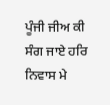ਪੂੰਜੀ ਜੀਅ ਕੀ ਸੰਗ ਜਾਏ ਹਰਿ ਨਿਵਾਸ ਮੇ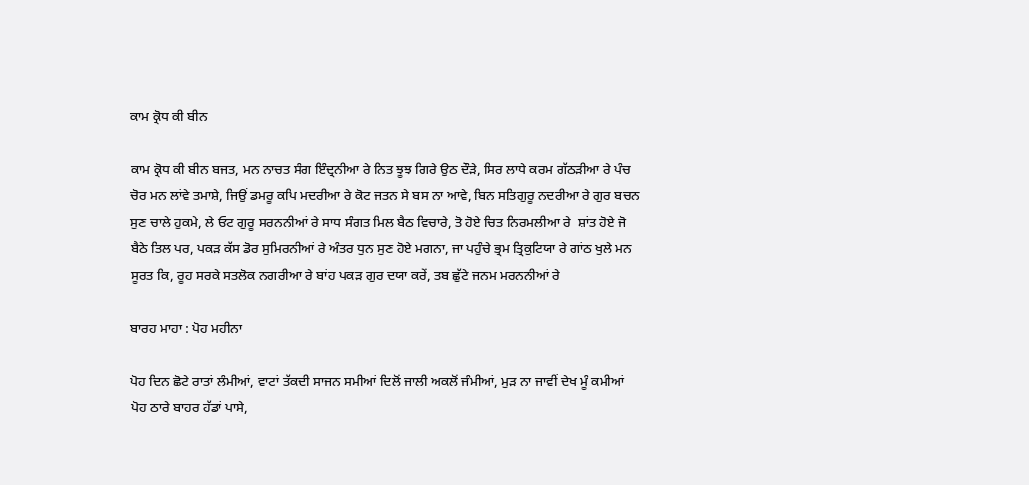ਕਾਮ ਕ੍ਰੋਧ ਕੀ ਬੀਨ

ਕਾਮ ਕ੍ਰੋਧ ਕੀ ਬੀਨ ਬਜਤ, ਮਨ ਨਾਚਤ ਸੰਗ ਇੰਦ੍ਰਨੀਆ ਰੇ ਨਿਤ ਝੂਝ ਗਿਰੇ ਉਠ ਦੌੜੇ, ਸਿਰ ਲਾਧੇ ਕਰਮ ਗੱਠੜੀਆ ਰੇ ਪੰਚ ਚੋਰ ਮਨ ਲਾਂਵੇ ਤਮਾਸ਼ੇ, ਜਿਉਂ ਡਮਰੂ ਕਪਿ ਮਦਰੀਆ ਰੇ ਕੋਟ ਜਤਨ ਸੇ ਬਸ ਨਾ ਆਵੇ, ਬਿਨ ਸਤਿਗੁਰੂ ਨਦਰੀਆ ਰੇ ਗੁਰ ਬਚਨ ਸੁਣ ਚਾਲੇ ਹੁਕਮੇ, ਲੇ ਓਟ ਗੁਰੂ ਸਰਨਨੀਆਂ ਰੇ ਸਾਧ ਸੰਗਤ ਮਿਲ ਬੈਠ ਵਿਚਾਰੇ, ਤੋ ਹੋਏ ਚਿਤ ਨਿਰਮਲੀਆ ਰੇ  ਸ਼ਾਂਤ ਹੋਏ ਜੋ ਬੈਠੇ ਤਿਲ ਪਰ, ਪਕੜ ਕੱਸ ਡੋਰ ਸੁਮਿਰਨੀਆਂ ਰੇ ਅੰਤਰ ਧੁਨ ਸੁਣ ਹੋਏ ਮਗਨਾ, ਜਾ ਪਹੁੰਚੇ ਭ੍ਰਮ ਤ੍ਰਿਕੁਟਿਯਾ ਰੇ ਗਾਂਠ ਖੁਲੇ ਮਨ ਸੂਰਤ ਕਿ, ਰੂਹ ਸਰਕੇ ਸਤਲੋਕ ਨਗਰੀਆ ਰੇ ਬਾਂਹ ਪਕੜ ਗੁਰ ਦਯਾ ਕਰੇਂ, ਤਬ ਛੁੱਟੇ ਜਨਮ ਮਰਨਨੀਆਂ ਰੇ

ਬਾਰਹ ਮਾਹਾ : ਪੋਹ ਮਹੀਨਾ

ਪੋਹ ਦਿਨ ਛੋਟੇ ਰਾਤਾਂ ਲੰਮੀਆਂ, ਵਾਟਾਂ ਤੱਕਦੀ ਸਾਜਨ ਸਮੀਆਂ ਦਿਲੋਂ ਜਾਲੀ ਅਕਲੋਂ ਜੰਮੀਆਂ, ਮੁੜ ਨਾ ਜਾਵੀਂ ਦੇਖ ਮੂੰ ਕਮੀਆਂ ਪੋਹ ਠਾਰੇ ਬਾਹਰ ਹੱਡਾਂ ਪਾਸੇ,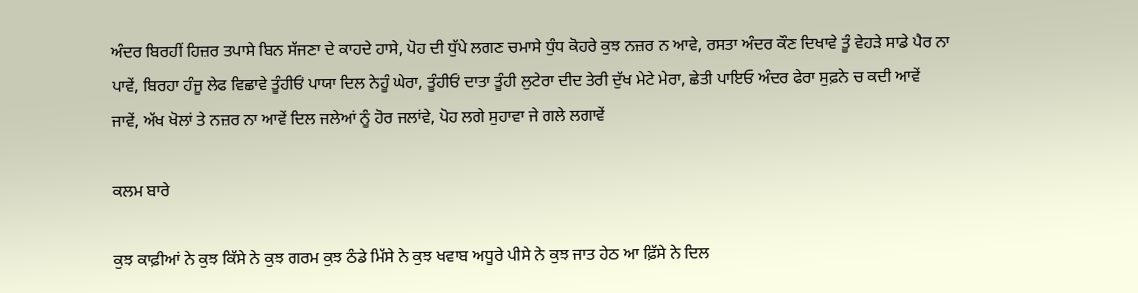ਅੰਦਰ ਬਿਰਹੀਂ ਹਿਜ਼ਰ ਤਪਾਸੇ ਬਿਨ ਸੱਜਣਾ ਦੇ ਕਾਹਦੇ ਹਾਸੇ, ਪੋਹ ਦੀ ਧੁੱਪੇ ਲਗਣ ਚਮਾਸੇ ਧੁੰਧ ਕੋਹਰੇ ਕੁਝ ਨਜ਼ਰ ਨ ਆਵੇ, ਰਸਤਾ ਅੰਦਰ ਕੌਣ ਦਿਖਾਵੇ ਤੂੰ ਵੇਹੜੇ ਸਾਡੇ ਪੈਰ ਨਾ ਪਾਵੇਂ, ਬਿਰਹਾ ਹੰਜੂ ਲੇਫ ਵਿਛਾਵੇ ਤੂੰਹੀਓਂ ਪਾਯਾ ਦਿਲ ਨੇਹੂੰ ਘੇਰਾ, ਤੂੰਹੀਓਂ ਦਾਤਾ ਤੂੰਹੀ ਲੁਟੇਰਾ ਦੀਦ ਤੇਰੀ ਦੁੱਖ ਮੇਟੇ ਮੇਰਾ, ਛੇਤੀ ਪਾਇਓ ਅੰਦਰ ਫੇਰਾ ਸੁਫ਼ਨੇ ਚ ਕਦੀ ਆਵੇਂ ਜਾਵੇਂ, ਅੱਖ ਖੋਲਾਂ ਤੇ ਨਜ਼ਰ ਨਾ ਆਵੇਂ ਦਿਲ ਜਲੇਆਂ ਨੂੰ ਹੋਰ ਜਲਾਂਵੇ, ਪੋਹ ਲਗੇ ਸੁਹਾਵਾ ਜੇ ਗਲੇ ਲਗਾਵੇਂ

ਕਲਮ ਬਾਰੇ

ਕੁਝ ਕਾਫ਼ੀਆਂ ਨੇ ਕੁਝ ਕਿੱਸੇ ਨੇ ਕੁਝ ਗਰਮ ਕੁਝ ਠੰਡੇ ਮਿੱਸੇ ਨੇ ਕੁਝ ਖਵਾਬ ਅਧੂਰੇ ਪੀਸੇ ਨੇ ਕੁਝ ਜਾਤ ਹੇਠ ਆ ਫ਼ਿੱਸੇ ਨੇ ਦਿਲ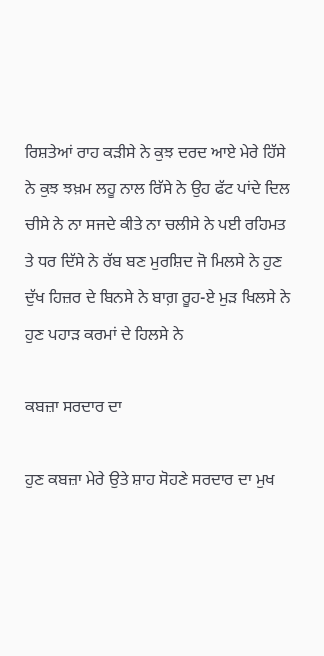ਰਿਸ਼ਤੇਆਂ ਰਾਹ ਕੜੀਸੇ ਨੇ ਕੁਝ ਦਰਦ ਆਏ ਮੇਰੇ ਹਿੱਸੇ ਨੇ ਕੁਝ ਝਖ਼ਮ ਲਹੂ ਨਾਲ ਰਿੱਸੇ ਨੇ ਉਹ ਫੱਟ ਪਾਂਦੇ ਦਿਲ ਚੀਸੇ ਨੇ ਨਾ ਸਜਦੇ ਕੀਤੇ ਨਾ ਚਲੀਸੇ ਨੇ ਪਈ ਰਹਿਮਤ ਤੇ ਧਰ ਦਿੱਸੇ ਨੇ ਰੱਬ ਬਣ ਮੁਰਸ਼ਿਦ ਜੋ ਮਿਲਸੇ ਨੇ ਹੁਣ ਦੁੱਖ ਹਿਜ਼ਰ ਦੇ ਬਿਨਸੇ ਨੇ ਬਾਗ਼ ਰੂਹ-ਏ ਮੁੜ ਖਿਲਸੇ ਨੇ ਹੁਣ ਪਹਾੜ ਕਰਮਾਂ ਦੇ ਹਿਲਸੇ ਨੇ

ਕਬਜ਼ਾ ਸਰਦਾਰ ਦਾ

ਹੁਣ ਕਬਜ਼ਾ ਮੇਰੇ ਉਤੇ ਸ਼ਾਹ ਸੋਹਣੇ ਸਰਦਾਰ ਦਾ ਮੁਖ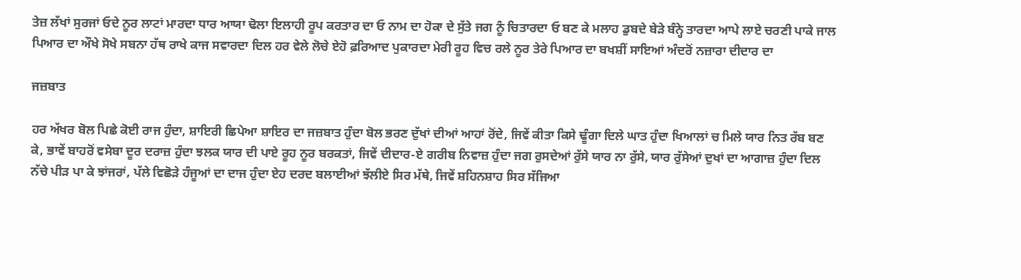ਤੇਜ਼ ਲੱਖਾਂ ਸੁਰਜਾਂ ਓਦੇ ਨੂਰ ਲਾਟਾਂ ਮਾਰਦਾ ਧਾਰ ਆਯਾ ਢੋਲਾ ਇਲਾਹੀ ਰੂਪ ਕਰਤਾਰ ਦਾ ਓ ਨਾਮ ਦਾ ਹੋਕਾ ਦੇ ਸੁੱਤੇ ਜਗ ਨੂੰ ਚਿਤਾਰਦਾ ਓ ਬਣ ਕੇ ਮਲਾਹ ਡੁਬਦੇ ਬੇੜੇ ਬੰਨ੍ਹੇ ਤਾਰਦਾ ਆਪੇ ਲਾਏ ਚਰਣੀ ਪਾਕੇ ਜਾਲ ਪਿਆਰ ਦਾ ਔਖੇ ਸੋਖੇ ਸਬਨਾ ਹੱਥ ਰਾਖੇ ਕਾਜ ਸਵਾਰਦਾ ਦਿਲ ਹਰ ਵੇਲੇ ਲੋਚੇ ਏਹੋ ਫ਼ਰਿਆਦ ਪੁਕਾਰਦਾ ਮੇਰੀ ਰੂਹ ਵਿਚ ਰਲੇ ਨੂਰ ਤੇਰੇ ਪਿਆਰ ਦਾ ਬਖਸ਼ੀਂ ਸਾਇਆਂ ਅੰਦਰੋਂ ਨਜ਼ਾਰਾ ਦੀਦਾਰ ਦਾ

ਜਜ਼ਬਾਤ

ਹਰ ਅੱਖਰ ਬੋਲ ਪਿਛੇ ਕੋਈ ਰਾਜ ਹੁੰਦਾ, ਸ਼ਾਇਰੀ ਛਿਪੇਆ ਸ਼ਾਇਰ ਦਾ ਜਜ਼ਬਾਤ ਹੁੰਦਾ ਬੋਲ ਭਰਣ ਦੁੱਖਾਂ ਦੀਆਂ ਆਹਾਂ ਰੋਂਦੇ, ਜਿਵੇਂ ਕੀਤਾ ਕਿਸੇ ਢੂੰਗਾ ਦਿਲੇ ਘਾਤ ਹੁੰਦਾ ਖਿਆਲਾਂ ਚ ਮਿਲੇ ਯਾਰ ਨਿਤ ਰੱਬ ਬਣ ਕੇ, ਭਾਵੇਂ ਬਾਹਰੋਂ ਵਸੇਬਾ ਦੂਰ ਦਰਾਜ਼ ਹੁੰਦਾ ਝਲਕ ਯਾਰ ਦੀ ਪਾਏ ਰੂਹ ਨੂਰ ਬਰਕਤਾਂ, ਜਿਵੇਂ ਦੀਦਾਰ-ਏ ਗਰੀਬ ਨਿਵਾਜ਼ ਹੁੰਦਾ ਜਗ ਰੁਸਦੇਆਂ ਰੁੱਸੇ ਯਾਰ ਨਾ ਰੁੱਸੇ, ਯਾਰ ਰੁੱਸੇਆਂ ਦੁਖਾਂ ਦਾ ਆਗਾਜ਼ ਹੁੰਦਾ ਦਿਲ ਨੱਚੇ ਪੀੜ ਪਾ ਕੇ ਝਾਂਜਰਾਂ, ਪੱਲੇ ਵਿਛੋੜੇ ਹੰਜੂਆਂ ਦਾ ਦਾਜ ਹੁੰਦਾ ਏਹ ਦਰਦ ਬਲਾਈਆਂ ਝੱਲੀਏ ਸਿਰ ਮੱਥੇ, ਜਿਵੇਂ ਸ਼ਹਿਨਸ਼ਾਹ ਸਿਰ ਸੱਜਿਆ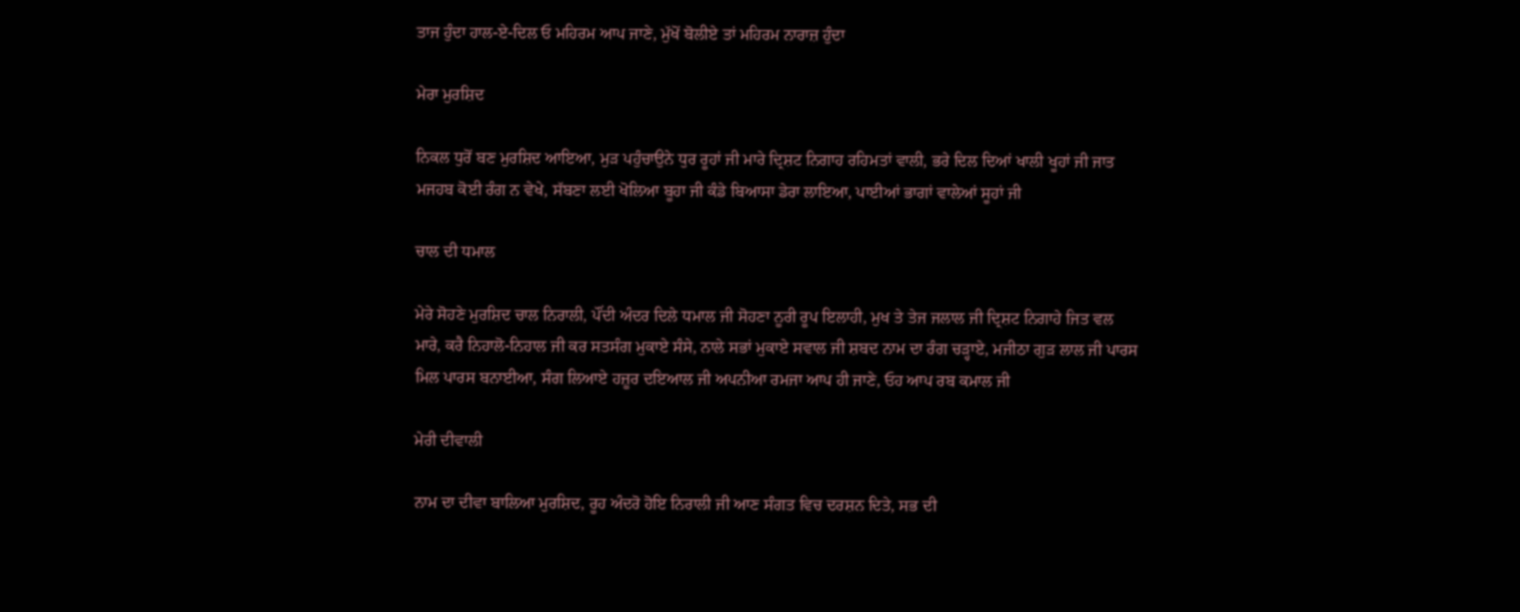ਤਾਜ ਹੁੰਦਾ ਹਾਲ-ਏ-ਦਿਲ ਓ ਮਹਿਰਮ ਆਪ ਜਾਣੇ, ਮੁੱਖੋਂ ਬੋਲੀਏ ਤਾਂ ਮਹਿਰਮ ਨਾਰਾਜ਼ ਹੁੰਦਾ

ਮੇਰਾ ਮੁਰਸ਼ਿਦ

ਨਿਕਲ ਧੁਰੋਂ ਬਣ ਮੁਰਸ਼ਿਦ ਆਇਆ, ਮੁੜ ਪਹੁੰਚਾਉਨੇ ਧੁਰ ਰੂਹਾਂ ਜੀ ਮਾਰੇ ਦ੍ਰਿਸ਼ਟ ਨਿਗਾਹ ਰਹਿਮਤਾਂ ਵਾਲੀ, ਭਰੇ ਦਿਲ ਦਿਆਂ ਖਾਲੀ ਖੂਹਾਂ ਜੀ ਜਾਤ ਮਜਹਬ ਕੋਈ ਰੰਗ ਨ ਵੇਖੇ, ਸੱਬਣਾ ਲਈ ਖੋਲਿਆ ਬੂਹਾ ਜੀ ਕੰਡੇ ਬਿਆਸਾ ਡੇਰਾ ਲਾਇਆ, ਪਾਈਆਂ ਭਾਗਾਂ ਵਾਲੇਆਂ ਸੂਹਾਂ ਜੀ

ਚਾਲ ਦੀ ਧਮਾਲ

ਮੇਰੇ ਸੋਹਣੇ ਮੁਰਸ਼ਿਦ ਚਾਲ ਨਿਰਾਲੀ, ਪੌਂਦੀ ਅੰਦਰ ਦਿਲੇ ਧਮਾਲ ਜੀ ਸੋਹਣਾ ਨੂਰੀ ਰੂਪ ਇਲਾਹੀ, ਮੁਖ ਤੇ ਤੇਜ ਜਲਾਲ ਜੀ ਦ੍ਰਿਸ਼ਟ ਨਿਗਾਹੇ ਜਿਤ ਵਲ ਮਾਰੇ, ਕਰੈ ਨਿਹਾਲੋ-ਨਿਹਾਲ ਜੀ ਕਰ ਸਤਸੰਗ ਮੁਕਾਏ ਸੰਸੇ, ਨਾਲੇ ਸਭਾਂ ਮੁਕਾਏ ਸਵਾਲ ਜੀ ਸ਼ਬਦ ਨਾਮ ਦਾ ਰੰਗ ਚੜ੍ਹਾਏ, ਮਜੀਠਾ ਗੁੜ ਲਾਲ ਜੀ ਪਾਰਸ ਮਿਲ ਪਾਰਸ ਬਨਾਈਆ, ਸੰਗ ਲਿਆਏ ਹਜ਼ੂਰ ਦਇਆਲ ਜੀ ਅਪਨੀਆ ਰਮਜਾ ਆਪ ਹੀ ਜਾਣੇ, ਓਹ ਆਪ ਰਬ ਕਮਾਲ ਜੀ

ਮੇਰੀ ਦੀਵਾਲੀ

ਨਾਮ ਦਾ ਦੀਵਾ ਬਾਲਿਆ ਮੁਰਸ਼ਿਦ, ਰੂਹ ਅੰਦਰੋ ਹੋਇ ਨਿਰਾਲੀ ਜੀ ਆਣ ਸੰਗਤ ਵਿਚ ਦਰਸ਼ਨ ਦਿਤੇ, ਸਭ ਦੀ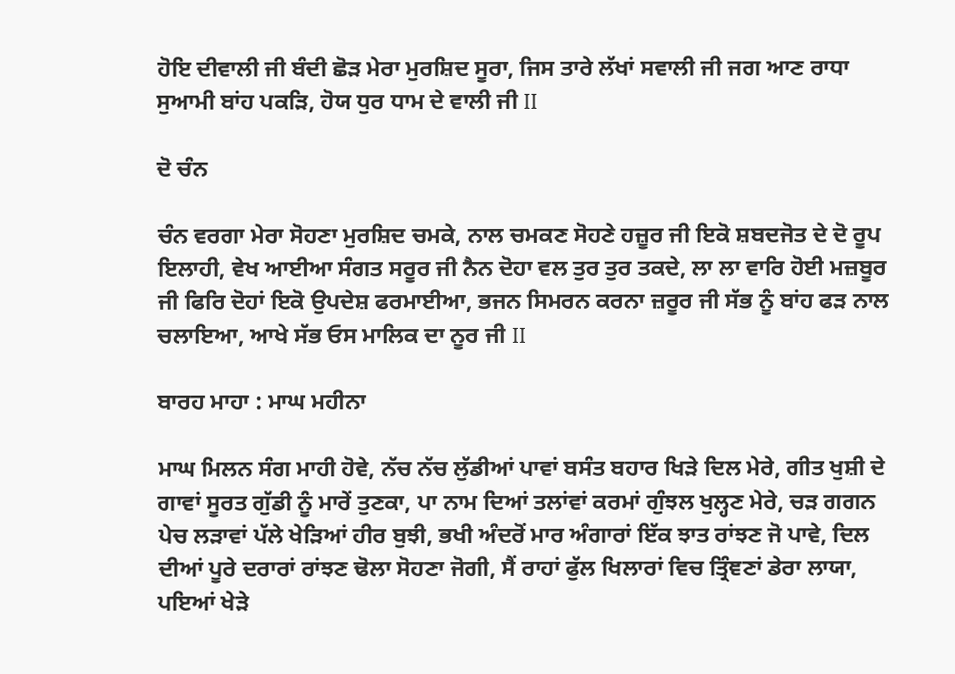ਹੋਇ ਦੀਵਾਲੀ ਜੀ ਬੰਦੀ ਛੋੜ ਮੇਰਾ ਮੁਰਸ਼ਿਦ ਸੂਰਾ, ਜਿਸ ਤਾਰੇ ਲੱਖਾਂ ਸਵਾਲੀ ਜੀ ਜਗ ਆਣ ਰਾਧਾ ਸੁਆਮੀ ਬਾਂਹ ਪਕੜਿ, ਹੋਯ ਧੁਰ ਧਾਮ ਦੇ ਵਾਲੀ ਜੀ II

ਦੋ ਚੰਨ

ਚੰਨ ਵਰਗਾ ਮੇਰਾ ਸੋਹਣਾ ਮੁਰਸ਼ਿਦ ਚਮਕੇ, ਨਾਲ ਚਮਕਣ ਸੋਹਣੇ ਹਜ਼ੂਰ ਜੀ ਇਕੋ ਸ਼ਬਦਜੋਤ ਦੇ ਦੋ ਰੂਪ ਇਲਾਹੀ, ਵੇਖ ਆਈਆ ਸੰਗਤ ਸਰੂਰ ਜੀ ਨੈਨ ਦੋਹਾ ਵਲ ਤੁਰ ਤੁਰ ਤਕਦੇ, ਲਾ ਲਾ ਵਾਰਿ ਹੋਈ ਮਜ਼ਬੂਰ ਜੀ ਫਿਰਿ ਦੋਹਾਂ ਇਕੋ ਉਪਦੇਸ਼ ਫਰਮਾਈਆ, ਭਜਨ ਸਿਮਰਨ ਕਰਨਾ ਜ਼ਰੂਰ ਜੀ ਸੱਭ ਨੂੰ ਬਾਂਹ ਫੜ ਨਾਲ ਚਲਾਇਆ, ਆਖੇ ਸੱਭ ਓਸ ਮਾਲਿਕ ਦਾ ਨੂਰ ਜੀ II

ਬਾਰਹ ਮਾਹਾ : ਮਾਘ ਮਹੀਨਾ

ਮਾਘ ਮਿਲਨ ਸੰਗ ਮਾਹੀ ਹੋਵੇ, ਨੱਚ ਨੱਚ ਲੁੱਡੀਆਂ ਪਾਵਾਂ ਬਸੰਤ ਬਹਾਰ ਖਿੜੇ ਦਿਲ ਮੇਰੇ, ਗੀਤ ਖੁਸ਼ੀ ਦੇ ਗਾਵਾਂ ਸੂਰਤ ਗੁੱਡੀ ਨੂੰ ਮਾਰੇਂ ਤੁਣਕਾ, ਪਾ ਨਾਮ ਦਿਆਂ ਤਲਾਂਵਾਂ ਕਰਮਾਂ ਗੁੰਝਲ ਖੁਲ੍ਹਣ ਮੇਰੇ, ਚੜ ਗਗਨ ਪੇਚ ਲੜਾਵਾਂ ਪੱਲੇ ਖੇੜਿਆਂ ਹੀਰ ਬੁਝੀ, ਭਖੀ ਅੰਦਰੋਂ ਮਾਰ ਅੰਗਾਰਾਂ ਇੱਕ ਝਾਤ ਰਾਂਝਣ ਜੋ ਪਾਵੇ, ਦਿਲ ਦੀਆਂ ਪੂਰੇ ਦਰਾਰਾਂ ਰਾਂਝਣ ਢੋਲਾ ਸੋਹਣਾ ਜੋਗੀ, ਸੈਂ ਰਾਹਾਂ ਫੁੱਲ ਖਿਲਾਰਾਂ ਵਿਚ ਤ੍ਰਿੰਞਣਾਂ ਡੇਰਾ ਲਾਯਾ, ਪਇਆਂ ਖੇੜੇ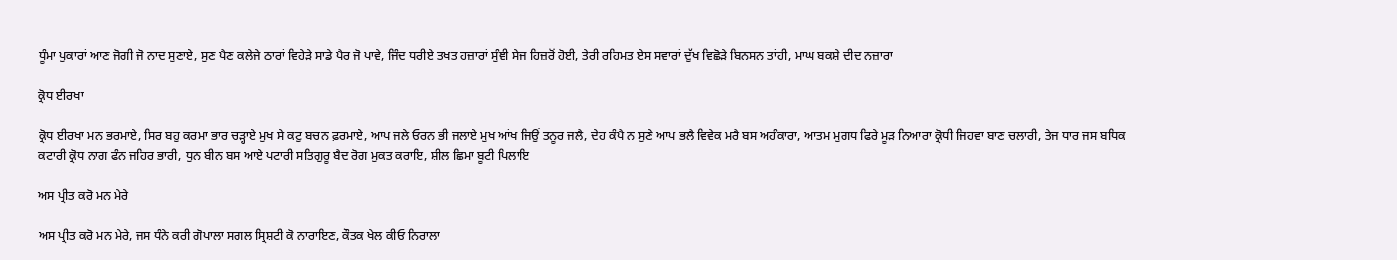ਧੂੰਮਾ ਪੁਕਾਰਾਂ ਆਣ ਜੋਗੀ ਜੋ ਨਾਦ ਸੁਣਾਏ, ਸੁਣ ਪੈਣ ਕਲੇਜੇ ਠਾਰਾਂ ਵਿਹੇੜੇ ਸਾਡੇ ਪੈਰ ਜੋ ਪਾਵੇ, ਜਿੰਦ ਧਰੀਏ ਤਖਤ ਹਜ਼ਾਰਾਂ ਸੁੰਞੀ ਸੇਜ ਹਿਜ਼ਰੋਂ ਹੋਈ, ਤੇਰੀ ਰਹਿਮਤ ਏਸ ਸਵਾਰਾਂ ਦੁੱਖ ਵਿਛੋੜੇ ਬਿਨਸਨ ਤਾਂਹੀ, ਮਾਘ ਬਕਸ਼ੇ ਦੀਦ ਨਜ਼ਾਰਾ

ਕ੍ਰੋਧ ਈਰਖਾ

ਕ੍ਰੋਧ ਈਰਖਾ ਮਨ ਭਰਮਾਏ, ਸਿਰ ਬਹੁ ਕਰਮਾ ਭਾਰ ਚੜ੍ਹਾਏ ਮੁਖ ਸੇ ਕਟੁ ਬਚਨ ਫ਼ਰਮਾਏ, ਆਪ ਜਲੇ ਓਰਨ ਭੀ ਜਲਾਏ ਮੁਖ ਆਂਖ ਜਿਉਂ ਤਨੂਰ ਜਲੈ, ਦੇਹ ਕੰਪੈ ਨ ਸੁਣੇ ਆਪ ਭਲੈ ਵਿਵੇਕ ਮਰੈ ਬਸ ਅਹੰਕਾਰਾ, ਆਤਮ ਮੁਗਧ ਫਿਰੇ ਮੂੜ ਨਿਆਰਾ ਕ੍ਰੋਧੀ ਜਿਹਵਾ ਬਾਣ ਚਲਾਰੀ, ਤੇਜ ਧਾਰ ਜਸ ਬਧਿਕ ਕਟਾਰੀ ਕ੍ਰੋਧ ਨਾਗ ਫੰਨ ਜਹਿਰ ਭਾਰੀ, ਧੁਨ ਬੀਨ ਬਸ ਆਏ ਪਟਾਰੀ ਸਤਿਗੁਰੂ ਬੈਦ ਰੋਗ ਮੁਕਤ ਕਰਾਇ, ਸ਼ੀਲ ਛਿਮਾ ਬੂਟੀ ਪਿਲਾਇ

ਅਸ ਪ੍ਰੀਤ ਕਰੋ ਮਨ ਮੇਰੇ

ਅਸ ਪ੍ਰੀਤ ਕਰੋ ਮਨ ਮੇਰੇ, ਜਸ ਧੰਨੇ ਕਰੀ ਗੋਪਾਲਾ ਸਗਲ ਸ੍ਰਿਸ਼ਟੀ ਕੋ ਨਾਰਾਇਣ, ਕੌਤਕ ਖੇਲ ਕੀਓ ਨਿਰਾਲਾ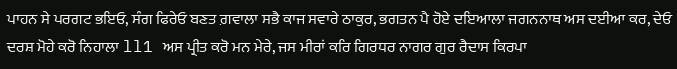ਪਾਹਨ ਸੇ ਪਰਗਟ ਭਇਓ, ਸੰਗ ਫਿਰੇਓ ਬਣਤ ਗ਼ਵਾਲਾ ਸਭੈ ਕਾਜ ਸਵਾਰੇ ਠਾਕੁਰ, ਭਗਤਨ ਪੈ ਹੋਏ ਦਇਆਲਾ ਜਗਨਨਾਥ ਅਸ ਦਈਆ ਕਰ, ਦੇਓ ਦਰਸ਼ ਮੋਹੇ ਕਰੋ ਨਿਹਾਲਾ ll1 ਅਸ ਪ੍ਰੀਤ ਕਰੋ ਮਨ ਮੇਰੇ, ਜਸ ਮੀਰਾਂ ਕਰਿ ਗਿਰਧਰ ਨਾਗਰ ਗੁਰ ਰੈਦਾਸ ਕਿਰਪਾ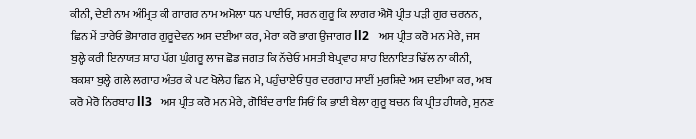ਕੀਨੀ, ਦੇਈ ਨਾਮ ਅੰਮ੍ਰਿਤ ਕੀ ਗਾਗਰ ਨਾਮ ਅਮੋਲਾ ਧਨ ਪਾਈਓ, ਸਰਨ ਗੁਰੂ ਕਿ ਲਾਗਰ ਐਸੋ ਪ੍ਰੀਤ ਪੜੀ ਗੁਰ ਚਰਨਨ, ਛਿਨ ਮੇਂ ਤਾਰੇਓ ਭੋਸਾਗਰ ਗੁਰੂਦੇਵਨ ਅਸ ਦਈਆ ਕਰ, ਮੇਰਾ ਕਰੋ ਭਾਗ ਉਜਾਗਰ ll2   ਅਸ ਪ੍ਰੀਤ ਕਰੋ ਮਨ ਮੇਰੇ, ਜਸ ਬੁਲ੍ਹੇ ਕਰੀ ਇਨਾਯਤ ਸ਼ਾਹ ਪੱਗ ਘੁੰਗਰੂ ਲਾਜ ਛੋਡ ਜਗਤ ਕਿ ਨੱਚੇਓ ਮਸਤੀ ਬੇਪ੍ਰਵਾਹ ਸ਼ਾਹ ਇਨਾਇਤ ਢਿੱਲ ਨਾ ਕੀਨੀ, ਬਕਸ਼ਾ ਬੁਲ੍ਹੇ ਗਲੇ ਲਗਾਹ ਅੰਤਰ ਕੇ ਪਟ ਖੋਲੇਹ ਛਿਨ ਮੇ, ਪਹੁੰਚਾਏਓ ਧੁਰ ਦਰਗਾਹ ਸਾਈਂ ਮੁਰਸ਼ਿਦੇ ਅਸ ਦਈਆ ਕਰ, ਅਬ ਕਰੋ ਮੇਰੋ ਨਿਰਬਾਹ ll3   ਅਸ ਪ੍ਰੀਤ ਕਰੋ ਮਨ ਮੇਰੇ, ਗੋਬਿੰਦ ਰਾਇ ਸਿਓਂ ਕਿ ਭਾਈ ਬੇਲਾ ਗੁਰੂ ਬਚਨ ਕਿ ਪ੍ਰੀਤ ਹੀਯਰੇ, ਸੁਨਣ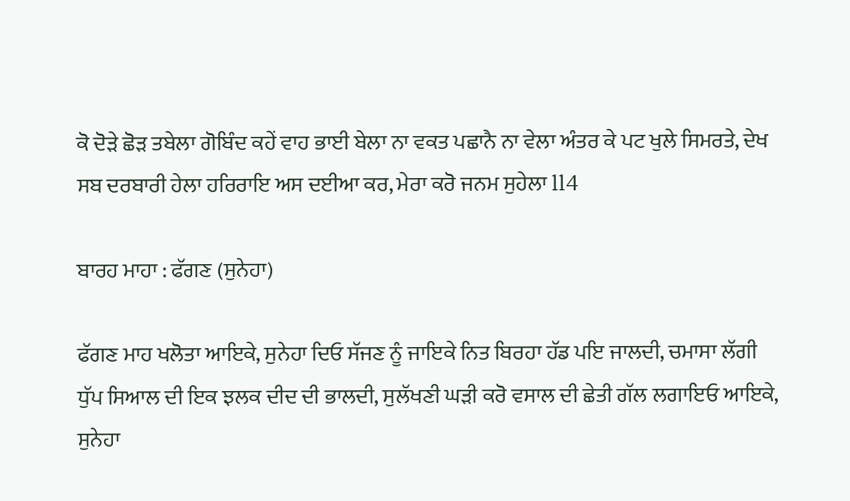ਕੋ ਦੋੜੇ ਛੋੜ ਤਬੇਲਾ ਗੋਬਿੰਦ ਕਹੇਂ ਵਾਹ ਭਾਈ ਬੇਲਾ ਨਾ ਵਕਤ ਪਛਾਨੈ ਨਾ ਵੇਲਾ ਅੰਤਰ ਕੇ ਪਟ ਖੁਲੇ ਸਿਮਰਤੇ, ਦੇਖ ਸਬ ਦਰਬਾਰੀ ਹੇਲਾ ਹਰਿਰਾਇ ਅਸ ਦਈਆ ਕਰ, ਮੇਰਾ ਕਰੋ ਜਨਮ ਸੁਹੇਲਾ ll4

ਬਾਰਹ ਮਾਹਾ : ਫੱਗਣ (ਸੁਨੇਹਾ)

ਫੱਗਣ ਮਾਹ ਖਲੋਤਾ ਆਇਕੇ, ਸੁਨੇਹਾ ਦਿਓ ਸੱਜਣ ਨੂੰ ਜਾਇਕੇ ਨਿਤ ਬਿਰਹਾ ਹੱਡ ਪਇ ਜਾਲਦੀ, ਚਮਾਸਾ ਲੱਗੀ ਧੁੱਪ ਸਿਆਲ ਦੀ ਇਕ ਝਲਕ ਦੀਦ ਦੀ ਭਾਲਦੀ, ਸੁਲੱਖਣੀ ਘੜੀ ਕਰੋ ਵਸਾਲ ਦੀ ਛੇਤੀ ਗੱਲ ਲਗਾਇਓ ਆਇਕੇ, ਸੁਨੇਹਾ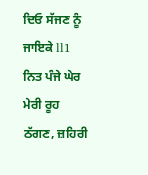ਦਿਓ ਸੱਜਣ ਨੂੰ ਜਾਇਕੇ ll1 ਨਿਤ ਪੰਜੇ ਘੇਰ ਮੇਰੀ ਰੂਹ ਠੱਗਣ, ਜ਼ਹਿਰੀ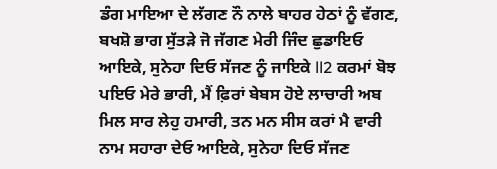ਡੰਗ ਮਾਇਆ ਦੇ ਲੱਗਣ ਨੌ ਨਾਲੇ ਬਾਹਰ ਹੇਠਾਂ ਨੂੰ ਵੱਗਣ, ਬਖਸ਼ੋ ਭਾਗ ਸੁੱਤੜੇ ਜੋ ਜੱਗਣ ਮੇਰੀ ਜਿੰਦ ਛੁਡਾਇਓ ਆਇਕੇ, ਸੁਨੇਹਾ ਦਿਓ ਸੱਜਣ ਨੂੰ ਜਾਇਕੇ ll2 ਕਰਮਾਂ ਬੋਝ ਪਇਓ ਮੇਰੇ ਭਾਰੀ, ਮੈਂ ਫ਼ਿਰਾਂ ਬੇਬਸ ਹੋਏ ਲਾਚਾਰੀ ਅਬ ਮਿਲ ਸਾਰ ਲੇਹੁ ਹਮਾਰੀ, ਤਨ ਮਨ ਸੀਸ ਕਰਾਂ ਮੈ ਵਾਰੀ ਨਾਮ ਸਹਾਰਾ ਦੇਓ ਆਇਕੇ, ਸੁਨੇਹਾ ਦਿਓ ਸੱਜਣ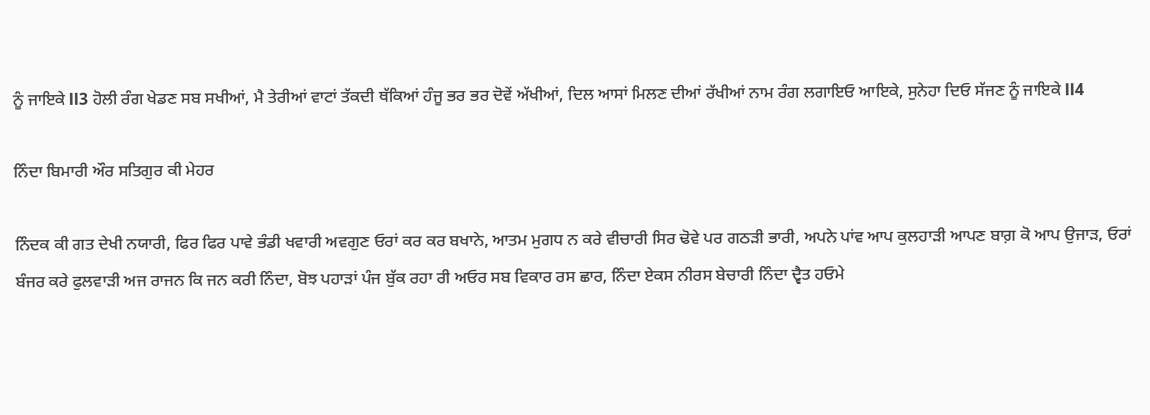ਨੂੰ ਜਾਇਕੇ ll3 ਹੋਲੀ ਰੰਗ ਖੇਡਣ ਸਬ ਸਖੀਆਂ, ਮੈ ਤੇਰੀਆਂ ਵਾਟਾਂ ਤੱਕਦੀ ਥੱਕਿਆਂ ਹੰਜੂ ਭਰ ਭਰ ਦੋਵੇਂ ਅੱਖੀਆਂ, ਦਿਲ ਆਸਾਂ ਮਿਲਣ ਦੀਆਂ ਰੱਖੀਆਂ ਨਾਮ ਰੰਗ ਲਗਾਇਓ ਆਇਕੇ, ਸੁਨੇਹਾ ਦਿਓ ਸੱਜਣ ਨੂੰ ਜਾਇਕੇ ll4

ਨਿੰਦਾ ਬਿਮਾਰੀ ਔਰ ਸਤਿਗੁਰ ਕੀ ਮੇਹਰ

ਨਿੰਦਕ ਕੀ ਗਤ ਦੇਖੀ ਨਯਾਰੀ, ਫਿਰ ਫਿਰ ਪਾਵੇ ਭੰਡੀ ਖਵਾਰੀ ਅਵਗੁਣ ਓਰਾਂ ਕਰ ਕਰ ਬਖਾਨੇ, ਆਤਮ ਮੁਗਧ ਨ ਕਰੇ ਵੀਚਾਰੀ ਸਿਰ ਢੋਵੇ ਪਰ ਗਠੜੀ ਭਾਰੀ, ਅਪਨੇ ਪਾਂਵ ਆਪ ਕੁਲਹਾੜੀ ਆਪਣ ਬਾਗ਼ ਕੋ ਆਪ ਉਜਾੜ, ਓਰਾਂ ਬੰਜਰ ਕਰੇ ਫੁਲਵਾੜੀ ਅਜ ਰਾਜਨ ਕਿ ਜਨ ਕਰੀ ਨਿੰਦਾ, ਬੋਝ ਪਹਾੜਾਂ ਪੰਜ ਬੁੱਕ ਰਹਾ ਰੀ ਅਓਰ ਸਬ ਵਿਕਾਰ ਰਸ ਛਾਰ, ਨਿੰਦਾ ਏਕਸ ਨੀਰਸ ਬੇਚਾਰੀ ਨਿੰਦਾ ਦ੍ਵੈਤ ਹਓਮੇ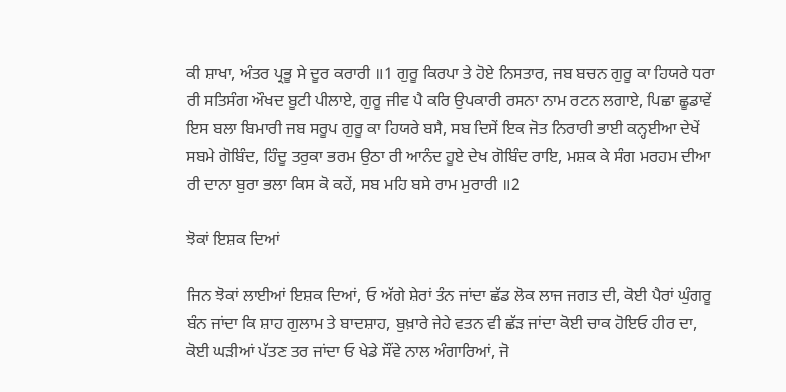ਕੀ ਸ਼ਾਖਾ, ਅੰਤਰ ਪ੍ਰਭੂ ਸੇ ਦੂਰ ਕਰਾਰੀ ॥1 ਗੁਰੂ ਕਿਰਪਾ ਤੇ ਹੋਏ ਨਿਸਤਾਰ, ਜਬ ਬਚਨ ਗੁਰੂ ਕਾ ਹਿਯਰੇ ਧਰਾ ਰੀ ਸਤਿਸੰਗ ਔਖਦ ਬੂਟੀ ਪੀਲਾਏ, ਗੁਰੂ ਜੀਵ ਪੈ ਕਰਿ ਉਪਕਾਰੀ ਰਸਨਾ ਨਾਮ ਰਟਨ ਲਗਾਏ, ਪਿਛਾ ਛੂਡਾਵੇਂ ਇਸ ਬਲਾ ਬਿਮਾਰੀ ਜਬ ਸਰੂਪ ਗੁਰੂ ਕਾ ਹਿਯਰੇ ਬਸੈ, ਸਬ ਦਿਸੇਂ ਇਕ ਜੋਤ ਨਿਰਾਰੀ ਭਾਈ ਕਨ੍ਹਈਆ ਦੇਖੇਂ ਸਬਮੇ ਗੋਬਿੰਦ, ਹਿੰਦੂ ਤਰੁਕਾ ਭਰਮ ਉਠਾ ਰੀ ਆਨੰਦ ਹੂਏ ਦੇਖ ਗੋਬਿੰਦ ਰਾਇ, ਮਸ਼ਕ ਕੇ ਸੰਗ ਮਰਹਮ ਦੀਆ ਰੀ ਦਾਨਾ ਬੁਰਾ ਭਲਾ ਕਿਸ ਕੋ ਕਹੇਂ, ਸਬ ਮਹਿ ਬਸੇ ਰਾਮ ਮੁਰਾਰੀ ॥2

ਝੋਕਾਂ ਇਸ਼ਕ ਦਿਆਂ

ਜਿਨ ਝੋਕਾਂ ਲਾਈਆਂ ਇਸ਼ਕ ਦਿਆਂ, ਓ ਅੱਗੇ ਸ਼ੇਰਾਂ ਤੰਨ ਜਾਂਦਾ ਛੱਡ ਲੋਕ ਲਾਜ ਜਗਤ ਦੀ, ਕੋਈ ਪੈਰਾਂ ਘੁੰਗਰੂ ਬੰਨ ਜਾਂਦਾ ਕਿ ਸ਼ਾਹ ਗੁਲਾਮ ਤੇ ਬਾਦਸ਼ਾਹ, ਬੁਖ਼ਾਰੇ ਜੇਹੇ ਵਤਨ ਵੀ ਛੱੜ ਜਾਂਦਾ ਕੋਈ ਚਾਕ ਹੋਇਓ ਹੀਰ ਦਾ, ਕੋਈ ਘੜੀਆਂ ਪੱਤਣ ਤਰ ਜਾਂਦਾ ਓ ਖੇਡੇ ਸੌਂਵੇ ਨਾਲ ਅੰਗਾਰਿਆਂ, ਜੋ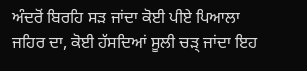ਅੰਦਰੋਂ ਬਿਰਹਿ ਸੜ ਜਾਂਦਾ ਕੋਈ ਪੀਏ ਪਿਆਲਾ ਜਹਿਰ ਦਾ, ਕੋਈ ਹੱਸਦਿਆਂ ਸੂਲੀ ਚੜ੍ ਜਾਂਦਾ ਇਹ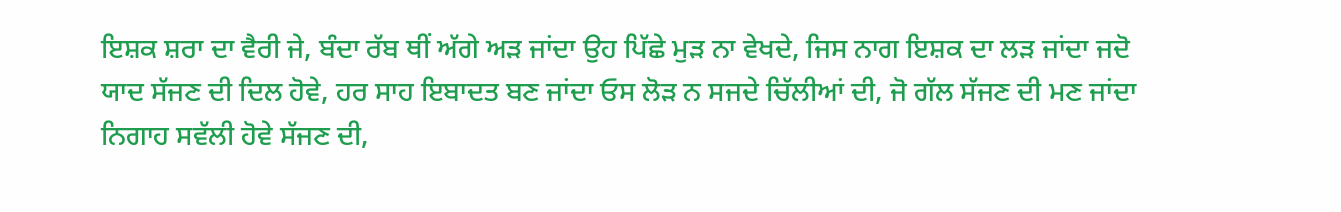ਇਸ਼ਕ ਸ਼ਰਾ ਦਾ ਵੈਰੀ ਜੇ, ਬੰਦਾ ਰੱਬ ਥੀਂ ਅੱਗੇ ਅੜ ਜਾਂਦਾ ਉਹ ਪਿੱਛੇ ਮੁੜ ਨਾ ਵੇਖਦੇ, ਜਿਸ ਨਾਗ ਇਸ਼ਕ ਦਾ ਲੜ ਜਾਂਦਾ ਜਦੋ ਯਾਦ ਸੱਜਣ ਦੀ ਦਿਲ ਹੋਵੇ, ਹਰ ਸਾਹ ਇਬਾਦਤ ਬਣ ਜਾਂਦਾ ਓਸ ਲੋਡ਼ ਨ ਸਜਦੇ ਚਿੱਲੀਆਂ ਦੀ, ਜੋ ਗੱਲ ਸੱਜਣ ਦੀ ਮਣ ਜਾਂਦਾ ਨਿਗਾਹ ਸਵੱਲੀ ਹੋਵੇ ਸੱਜਣ ਦੀ,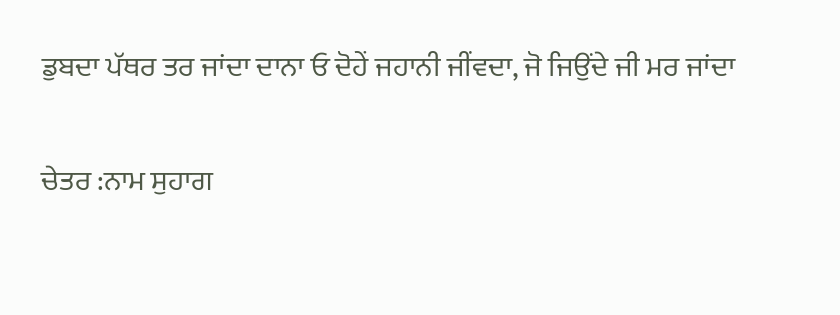ਡੁਬਦਾ ਪੱਥਰ ਤਰ ਜਾਂਦਾ ਦਾਨਾ ਓ ਦੋਹੇਂ ਜਹਾਨੀ ਜੀਂਵਦਾ, ਜੋ ਜਿਉਂਦੇ ਜੀ ਮਰ ਜਾਂਦਾ

ਚੇਤਰ :ਨਾਮ ਸੁਹਾਗ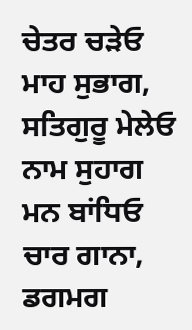ਚੇਤਰ ਚੜੇਓ ਮਾਹ ਸੁਭਾਗ, ਸਤਿਗੁਰੂ ਮੇਲੇਓ ਨਾਮ ਸੁਹਾਗ ਮਨ ਬਾਂਧਿਓ ਚਾਰ ਗਾਨਾ, ਡਗਮਗ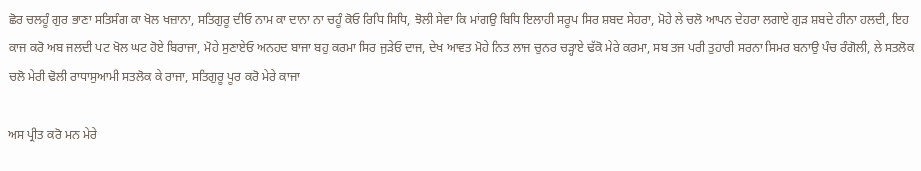ਛੋਰ ਚਲਹੂੰ ਗੁਰ ਭਾਣਾ ਸਤਿਸੰਗ ਕਾ ਖੋਲ ਖਜ਼ਾਨਾ, ਸਤਿਗੁਰੂ ਦੀਓ ਨਾਮ ਕਾ ਦਾਨਾ ਨਾ ਚਹੂੰ ਕੋਓ ਰਿਧਿ ਸਿਧਿ, ਝੋਲੀ ਸੇਵਾ ਕਿ ਮਾਂਗਉ ਬਿਧਿ ਇਲਾਹੀ ਸਰੂਪ ਸਿਰ ਸ਼ਬਦ ਸੇਹਰਾ, ਮੋਹੇ ਲੇ ਚਲੋ ਆਪਨ ਦੇਹਰਾ ਲਗਾਏ ਗੁੜ ਸ਼ਬਦੇ ਹੀਨਾ ਹਲਦੀ, ਇਹ ਕਾਜ ਕਰੋ ਅਬ ਜਲਦੀ ਪਟ ਖੋਲ ਘਟ ਹੋਏ ਬਿਰਾਜਾ, ਮੋਹੇ ਸੁਣਾਏਓ ਅਨਹਦ ਬਾਜਾ ਬਹੁ ਕਰਮਾ ਸਿਰ ਜੁੜੇਓ ਦਾਜ, ਦੇਖ ਆਵਤ ਮੋਹੇ ਨਿਤ ਲਾਜ ਚੁਨਰ ਚੜ੍ਹਾਏ ਢੱਕੋ ਮੇਰੇ ਕਰਮਾ, ਸਬ ਤਜ ਪਰੀ ਤੁਹਾਰੀ ਸਰਨਾ ਸਿਮਰ ਬਨਾਉ ਪੰਚ ਰੰਗੋਲੀ, ਲੇ ਸਤਲੋਕ ਚਲੋ ਮੇਰੀ ਢੋਲੀ ਰਾਧਾਸੁਆਮੀ ਸਤਲੋਕ ਕੇ ਰਾਜਾ, ਸਤਿਗੁਰੂ ਪੂਰ ਕਰੋ ਮੇਰੇ ਕਾਜਾ

ਅਸ ਪ੍ਰੀਤ ਕਰੋ ਮਨ ਮੇਰੇ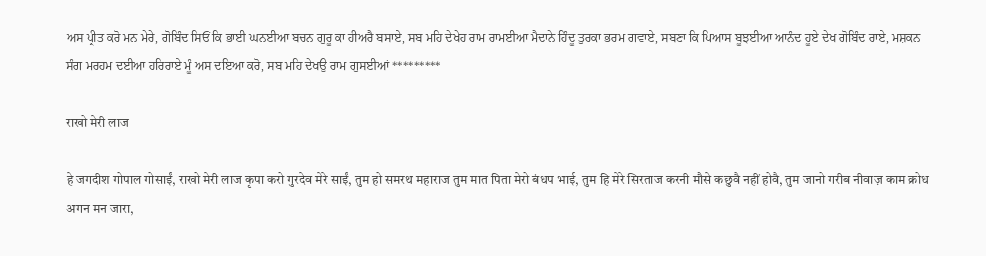ਅਸ ਪ੍ਰੀਤ ਕਰੋ ਮਨ ਮੇਰੇ, ਗੋਬਿੰਦ ਸਿਓਂ ਕਿ ਭਾਈ ਘਨਈਆ ਬਚਨ ਗੁਰੂ ਕਾ ਹੀਅਰੈ ਬਸਾਏ, ਸਬ ਮਹਿ ਦੇਖੇਹ ਰਾਮ ਰਾਮਈਆ ਮੈਦਾਨੇ ਹਿੰਦੂ ਤੁਰਕਾ ਭਰਮ ਗਵਾਏ, ਸਬਣਾ ਕਿ ਪਿਆਸ ਬੂਝਈਆ ਆਨੰਦ ਹੂਏ ਦੇਖ ਗੋਬਿੰਦ ਰਾਏ, ਮਸ਼ਕਨ ਸੰਗ ਮਰਹਮ ਦਈਆ ਹਰਿਰਾਏ ਮੂੰ ਅਸ ਦਇਆ ਕਰੋ, ਸਬ ਮਹਿ ਦੇਖਉ ਰਾਮ ਗੁਸਈਆਂ *********

राखो मेरी लाज

हे जगदीश गोपाल गोसाईं, राखो मेरी लाज कृपा करो गुरदेव मेरे साईं, तुम हो समरथ महाराज तुम मात पिता मेरो बंधप भाई, तुम हि मेरे सिरताज करनी मौसे कछुवै नहीं होवै, तुम जानो गरीब नीवाज़ काम क्रोध अगन मन जारा,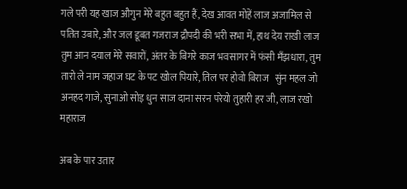गले परी यह खाज औगुन मेरे बहुत बहुत हैं, देख आवत मोहें लाज अजामिल से पतित उबारे, और जल डूबत गजराज द्रौपदी की भरी सभा में, हाथ देय राखी लाज तुम आन दयाल मेरे सवारों, अंतर के बिगरे काज भवसागर में फंसी मँझधारा, तुम तारो ले नाम जहाज घट के पट खोल पियारे, तिल पर होवो बिराज   सुंन महल जो अनहद गाजे, सुनाओ सोइ धुन साज दाना सरन परेयो तुहारी हर जी, लाज रखो महाराज

अब के पार उतार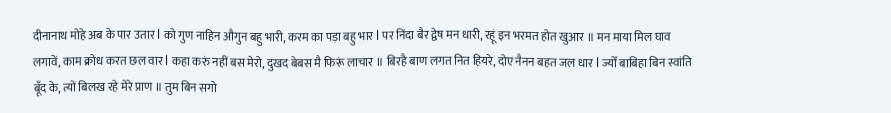दीनानाथ मोहे अब के पार उतार l को गुण नाहिन औगुन बहु भारी, करम का पड़ा बहु भार l पर निंदा बैर द्वेष मन धारी, रहूं इन भरमत होत खुआर ॥ मन माया मिल घाव लगावें, काम क्रोध करत छल वार l कहा करुं नहीं बस मेरो, दुखद बेबस मै फिरूं लाचार ॥ बिरहै बाण लगत नित हियरे, दोए नैनन बहत जल धार l ज्योँ बाबिहा बिन स्वांति बूँद के, त्यों बिलख रहे मेरे प्राण ॥ तुम बिन सगो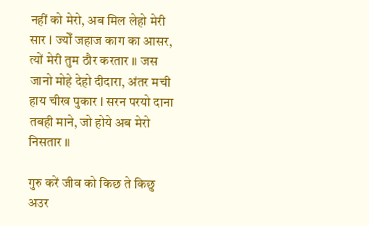नहीं को मेरो, अब मिल लेहो मेरी सार l ज्योँ जहाज काग का आसर, त्यों मेरी तुम ठौर करतार ॥ जस जानो मोहे देहो दीदारा, अंतर मची हाय चीख पुकार l सरन परयो दाना तबही माने, जो होये अब मेरो निसतार ॥

गुरु करें जीव को किछ ते किछु अउर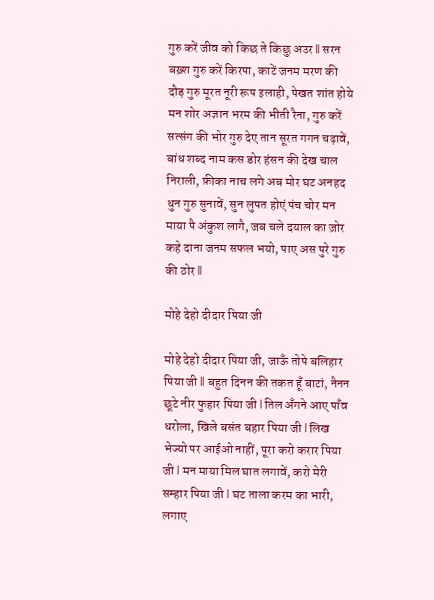गुरु करें जीव को किछ ते किछु अउर ll सरन बख़्श गुरु करें किरपा, काटें जनम मरण की दौड़ गुरु मूरत नूरी रूप इलाही, पेखत शांत होये मन शोर अज्ञान भरम की भीती रैना, गुरु करें सत्संग की भोर गुरु देए तान सूरत गगन चढ़ावें, बांध शब्द नाम कस डोर हंसन की देख चाल निराली, फ़ीका नाच लगे अब मोर घट अनहद धुन गुरु सुनावें, सुन लुपत होएं पंच चोर मन माया पै अंकुश लागै, जब चले दयाल का ज़ोर कहे दाना जनम सफल भयो, पाए अस पुरे गुरु की ठोर ll

मोहे देहो दीदार पिया जी

मोहे देहो दीदार पिया जी, जाऊँ तोपे बलिहार पिया जी ll बहुत दिनन की तकत हूँ बाटां, नैनन छूटे नीर फुहार पिया जी l तिल अँगने आए पाँव धरोला, खिले बसंत बहार पिया जी l लिख भेज्यो पर आईओ नाहीं, पूरा करो करार पिया जी l मन माया मिल घात लगावें, करो मेरी सम्हार पिया जी l घट ताला करम का भारी, लगाए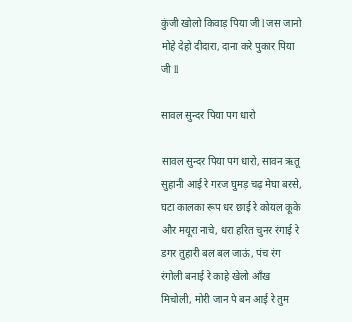कुंजी खोलो किवाड़ पिया जी l जस जानो मोहे देहो दीदारा, दाना करे पुकार पिया जी ll

सावल सुन्दर पिया पग धारो

सावल सुन्दर पिया पग धारो, सावन ऋतू सुहानी आई रे गरज घुमड़ चढ़ मेघा बरसे, घटा कालका रूप धर छाई रे कोयल कूके और मयूरा नाचे, धरा हरित चुनर रंगाई रे डगर तुहारी बल बल जाऊं, पंच रंग रंगोली बनाई रे काहे खेलो आँख मिचोली, मोरी जान पे बन आई रे तुम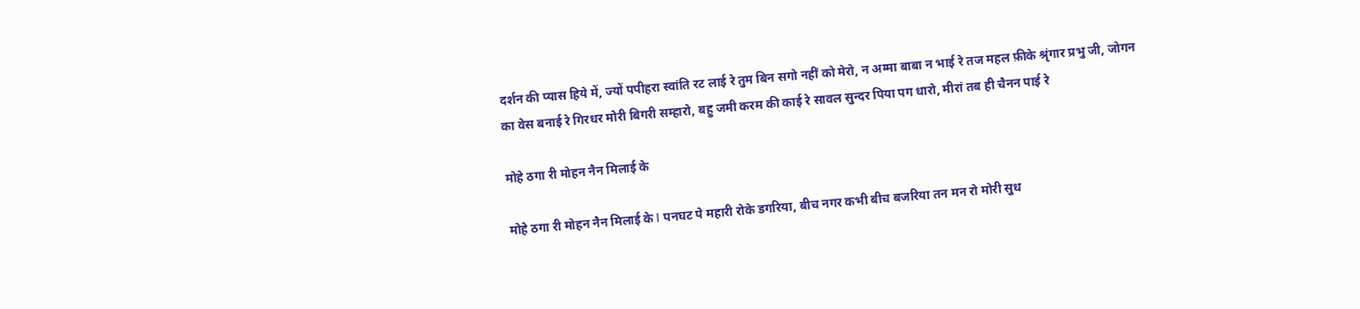दर्शन की प्यास हिये में, ज्यों पपीहरा स्वांति रट लाई रे तुम बिन सगो नहीं को मेरो, न अम्मा बाबा न भाई रे तज महल फ़ीके श्रृंगार प्रभु जी, जोगन का वेस बनाई रे गिरधर मोरी बिगरी सम्हारो, बहु जमी करम की काई रे सावल सुन्दर पिया पग धारो, मीरां तब ही चैनन पाई रे

मोहे ठगा री मोहन नैन मिलाई के

मोहे ठगा री मोहन नैन मिलाई के l पनघट पे महारी रोके डगरिया, बीच नगर कभी बीच बजरिया तन मन रो मोरी सुध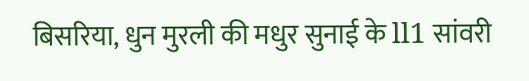बिसरिया, धुन मुरली की मधुर सुनाई के ll1 सांवरी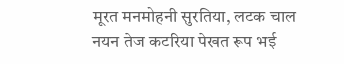मूरत मनमोहनी सुरतिया, लटक चाल नयन तेज कटरिया पेखत रूप भई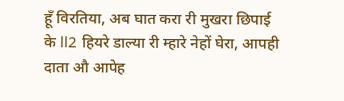हूँ विरतिया, अब घात करा री मुखरा छिपाई के ll2 हियरे डाल्या री म्हारे नेहों घेरा, आपही दाता औ आपेह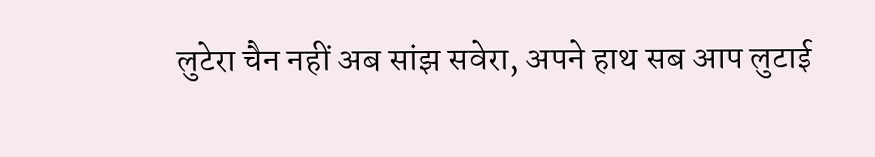लुटेरा चैन नहीं अब सांझ सवेरा, अपने हाथ सब आप लुटाई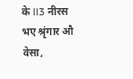के ll3 नीरस भए श्रृंगार औ वेसा,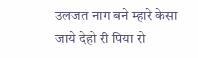उलजत नाग बने म्हारे केसा जाये देहो री पिया रो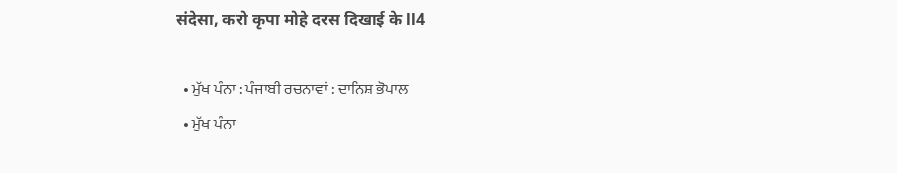संदेसा, करो कृपा मोहे दरस दिखाई के ll4

  • ਮੁੱਖ ਪੰਨਾ : ਪੰਜਾਬੀ ਰਚਨਾਵਾਂ : ਦਾਨਿਸ਼ ਭੋਪਾਲ
  • ਮੁੱਖ ਪੰਨਾ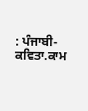: ਪੰਜਾਬੀ-ਕਵਿਤਾ.ਕਾਮ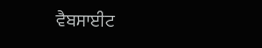ਵੈਬਸਾਈਟ